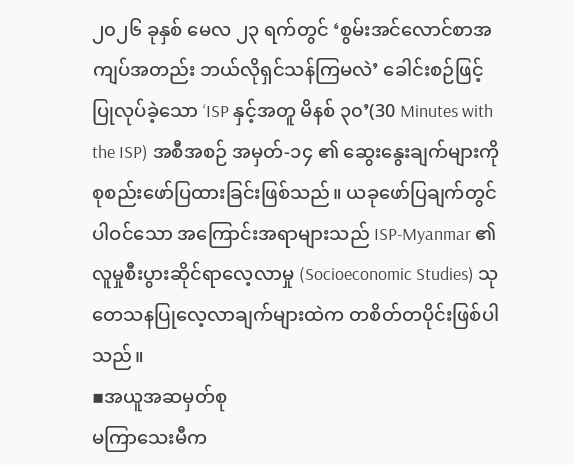၂၀၂၆ ခုနှစ် မေလ ၂၃ ရက်တွင် ‘စွမ်းအင်လောင်စာအကျပ်အတည်း ဘယ်လိုရှင်သန်ကြမလဲ’ ခေါင်းစဉ်ဖြင့် ပြုလုပ်ခဲ့သော ‘ISP နှင့်အတူ မိနစ် ၃၀’(30 Minutes with the ISP) အစီအစဉ် အမှတ်-၁၄ ၏ ဆွေးနွေးချက်များကို စုစည်းဖော်ပြထားခြင်းဖြစ်သည်။ ယခုဖော်ပြချက်တွင် ပါဝင်သော အကြောင်းအရာများသည် ISP-Myanmar ၏ လူမှုစီးပွားဆိုင်ရာလေ့လာမှု (Socioeconomic Studies) သုတေသနပြုလေ့လာချက်များထဲက တစိတ်တပိုင်းဖြစ်ပါသည်။
▪အယူအဆမှတ်စု
မကြာသေးမီက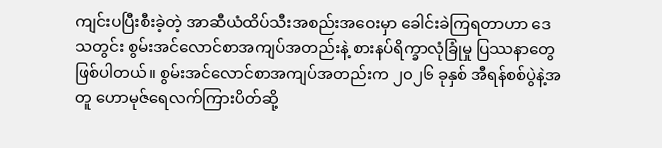ကျင်းပပြီးစီးခဲ့တဲ့ အာဆီယံထိပ်သီးအစည်းအဝေးမှာ ခေါင်းခဲကြရတာဟာ ဒေသတွင်း စွမ်းအင်လောင်စာအကျပ်အတည်းနဲ့ စားနပ်ရိက္ခာလုံခြုံမှု ပြဿနာတွေ ဖြစ်ပါတယ်။ စွမ်းအင်လောင်စာအကျပ်အတည်းက ၂၀၂၆ ခုနှစ် အီရန်စစ်ပွဲနဲ့အတူ ဟောမုဇ်ရေလက်ကြားပိတ်ဆို့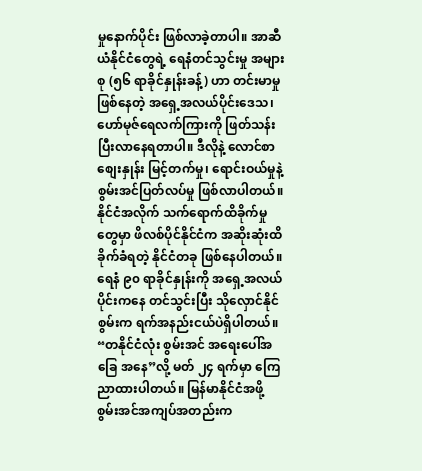မှုနောက်ပိုင်း ဖြစ်လာခဲ့တာပါ။ အာဆီယံနိုင်ငံတွေရဲ့ ရေနံတင်သွင်းမှု အများစု (၅၆ ရာခိုင်နှုန်းခန့်) ဟာ တင်းမာမှုဖြစ်နေတဲ့ အရှေ့အလယ်ပိုင်းဒေသ၊ ဟော်မုဇ်ရေလက်ကြားကို ဖြတ်သန်းပြီးလာနေရတာပါ။ ဒီလိုနဲ့ လောင်စာစျေးနှုန်း မြင့်တက်မှု၊ ရောင်းဝယ်မှုနဲ့ စွမ်းအင်ပြတ်လပ်မှု ဖြစ်လာပါတယ်။
နိုင်ငံအလိုက် သက်ရောက်ထိခိုက်မှုတွေမှာ ဖိလစ်ပိုင်နိုင်ငံက အဆိုးဆုံးထိခိုက်ခံရတဲ့ နိုင်ငံတခု ဖြစ်နေပါတယ်။ ရေနံ ၉၀ ရာခိုင်နှုန်းကို အရှေ့အလယ်ပိုင်းကနေ တင်သွင်းပြီး သိုလှောင်နိုင်စွမ်းက ရက်အနည်းငယ်ပဲရှိပါတယ်။ “တနိုင်ငံလုံး စွမ်းအင် အရေးပေါ်အခြေ အနေ”လို့ မတ် ၂၄ ရက်မှာ ကြေညာထားပါတယ်။ မြန်မာနိုင်ငံအဖို့ စွမ်းအင်အကျပ်အတည်းက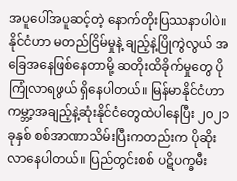အပူပေါ်အပူဆင့်တဲ့ နောက်တိုးပြဿနာပါပဲ။ နိုင်ငံဟာ မတည်ငြိမ်မှုနဲ့ ချည့်နဲ့ပြိုကွဲလွယ် အခြေအနေဖြစ်နေတာမို့ ဆတိုးထိခိုက်မှုတွေ ပိုကြုံလာရဖွယ် ရှိနေပါတယ်။ မြန်မာနိုင်ငံဟာ ကမ္ဘာ့အချည့်နဲ့ဆုံးနိုင်ငံတွေထဲပါနေပြီး ၂၀၂၁ ခုနှစ် စစ်အာဏာသိမ်းပြီးကတည်းက ပိုဆိုးလာနေပါတယ်။ ပြည်တွင်းစစ် ပဋိပက္ခမီး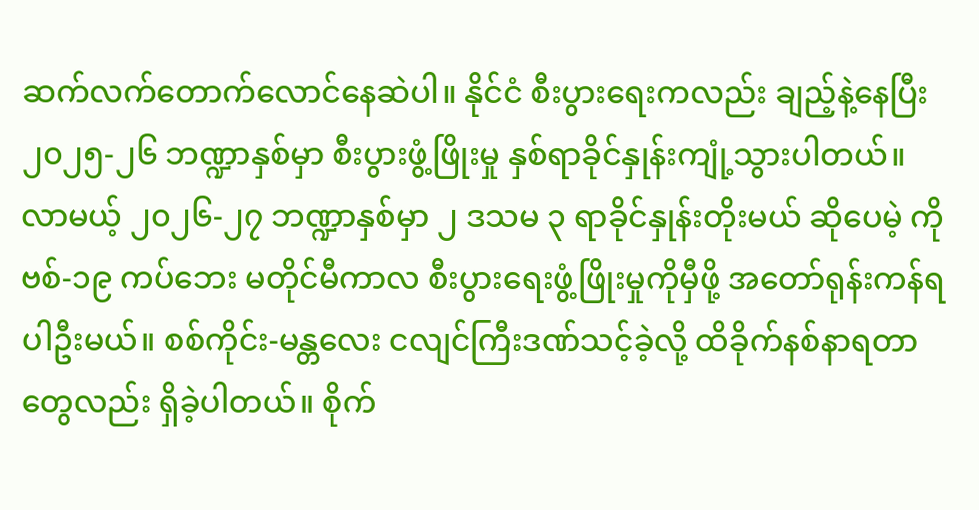ဆက်လက်တောက်လောင်နေဆဲပါ။ နိုင်ငံ စီးပွားရေးကလည်း ချည့်နဲ့နေပြီး ၂၀၂၅-၂၆ ဘဏ္ဍာနှစ်မှာ စီးပွားဖွံ့ဖြိုးမှု နှစ်ရာခိုင်နှုန်းကျုံ့သွားပါတယ်။ လာမယ့် ၂၀၂၆-၂၇ ဘဏ္ဍာနှစ်မှာ ၂ ဒသမ ၃ ရာခိုင်နှုန်းတိုးမယ် ဆိုပေမဲ့ ကိုဗစ်-၁၉ ကပ်ဘေး မတိုင်မီကာလ စီးပွားရေးဖွံ့ဖြိုးမှုကိုမှီဖို့ အတော်ရုန်းကန်ရပါဦးမယ်။ စစ်ကိုင်း-မန္တလေး ငလျင်ကြီးဒဏ်သင့်ခဲ့လို့ ထိခိုက်နစ်နာရတာတွေလည်း ရှိခဲ့ပါတယ်။ စိုက်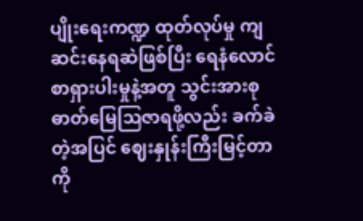ပျိုးရေးကဏ္ဍ ထုတ်လုပ်မှု ကျဆင်းနေရဆဲဖြစ်ပြီး ရေနံလောင်စာရှားပါးမှုနဲ့အတူ သွင်းအားစု ဓာတ်မြေဩဇာရဖို့လည်း ခက်ခဲတဲ့အပြင် ဈေးနှုန်းကြီးမြင့်တာကို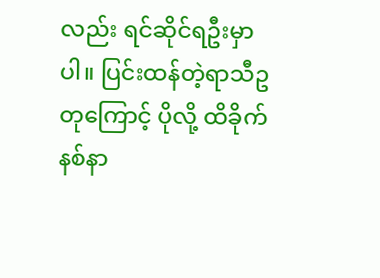လည်း ရင်ဆိုင်ရဦးမှာပါ။ ပြင်းထန်တဲ့ရာသီဥတုကြောင့် ပိုလို့ ထိခိုက်နစ်နာ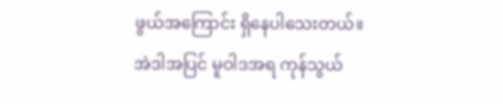ဖွယ်အကြောင်း ရှိနေပါသေးတယ်။ အဲဒါအပြင် မူဝါဒအရ ကုန်သွယ်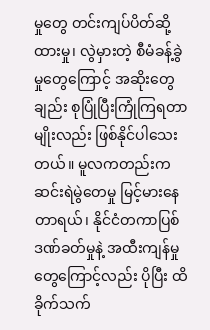မှုတွေ တင်းကျပ်ပိတ်ဆို့ထားမှု၊ လွဲမှားတဲ့ စီမံခန့်ခွဲမှုတွေကြောင့် အဆိုးတွေချည်း စုပြုံပြီးကြုံကြရတာမျိုးလည်း ဖြစ်နိုင်ပါသေးတယ်။ မူလကတည်းက ဆင်းရဲမွဲတေမှု မြင့်မားနေတာရယ်၊ နိုင်ငံတကာပြစ်ဒဏ်ခတ်မှုနဲ့ အထီးကျန်မှုတွေကြောင့်လည်း ပိုပြီး ထိခိုက်သက်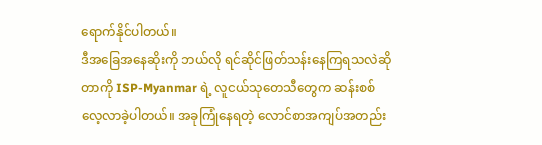ရောက်နိုင်ပါတယ်။
ဒီအခြေအနေဆိုးကို ဘယ်လို ရင်ဆိုင်ဖြတ်သန်းနေကြရသလဲဆိုတာကို ISP-Myanmar ရဲ့ လူငယ်သုတေသီတွေက ဆန်းစစ်လေ့လာခဲ့ပါတယ်။ အခုကြုံနေရတဲ့ လောင်စာအကျပ်အတည်း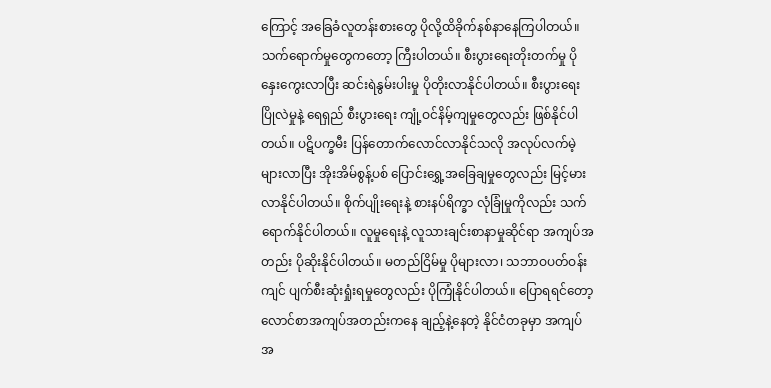ကြောင့် အခြေခံလူတန်းစားတွေ ပိုလို့ထိခိုက်နစ်နာနေကြပါတယ်။ သက်ရောက်မှုတွေကတော့ ကြီးပါတယ်။ စီးပွားရေးတိုးတက်မှု ပိုနှေးကွေးလာပြီး ဆင်းရဲနွမ်းပါးမှု ပိုတိုးလာနိုင်ပါတယ်။ စီးပွားရေးပြိုလဲမှုနဲ့ ရေရှည် စီးပွားရေး ကျုံ့ဝင်နိမ့်ကျမှုတွေလည်း ဖြစ်နိုင်ပါတယ်။ ပဋိပက္ခမီး ပြန်တောက်လောင်လာနိုင်သလို အလုပ်လက်မဲ့များလာပြီး အိုးအိမ်စွန့်ပစ် ပြောင်းရွှေ့အခြေချမှုတွေလည်း မြင့်မားလာနိုင်ပါတယ်။ စိုက်ပျိုးရေးနဲ့ စားနပ်ရိက္ခာ လုံခြုံမှုကိုလည်း သက်ရောက်နိုင်ပါတယ်။ လူမှုရေးနဲ့ လူသားချင်းစာနာမှုဆိုင်ရာ အကျပ်အတည်း ပိုဆိုးနိုင်ပါတယ်။ မတည်ငြိမ်မှု ပိုများလာ၊ သဘာဝပတ်ဝန်းကျင် ပျက်စီးဆုံးရှုံးရမှုတွေလည်း ပိုကြုံနိုင်ပါတယ်။ ပြောရရင်တော့ လောင်စာအကျပ်အတည်းကနေ ချည့်နဲ့နေတဲ့ နိုင်ငံတခုမှာ အကျပ်အ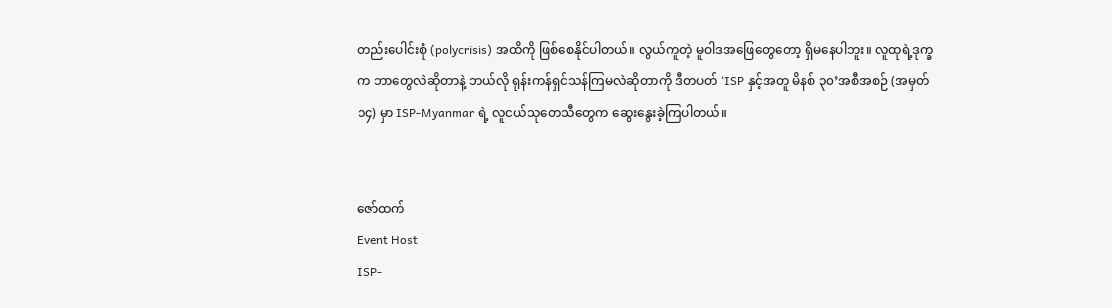တည်းပေါင်းစုံ (polycrisis) အထိကို ဖြစ်စေနိုင်ပါတယ်။ လွယ်ကူတဲ့ မူဝါဒအဖြေတွေတော့ ရှိမနေပါဘူး။ လူထုရဲ့ဒုက္ခက ဘာတွေလဲဆိုတာနဲ့ ဘယ်လို ရုန်းကန်ရှင်သန်ကြမလဲဆိုတာကို ဒီတပတ် ‘ISP နှင့်အတူ မိနစ် ၃၀’အစီအစဉ် (အမှတ် ၁၄) မှာ ISP-Myanmar ရဲ့ လူငယ်သုတေသီတွေက ဆွေးနွေးခဲ့ကြပါတယ်။


ဇော်ထက်
Event Host
ISP-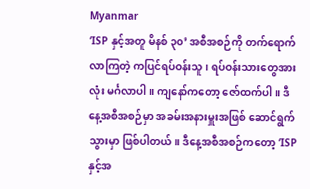Myanmar
‘ISP နှင့်အတူ မိနစ် ၃၀’ အစီအစဉ်ကို တက်ရောက်လာကြတဲ့ ကပြင်ရပ်ဝန်းသူ၊ ရပ်ဝန်းသားတွေအားလုံး မင်္ဂလာပါ။ ကျနော်ကတော့ ဇော်ထက်ပါ။ ဒီနေ့အစီအစဉ်မှာ အခမ်းအနားမှူးအဖြစ် ဆောင်ရွက်သွားမှာ ဖြစ်ပါတယ်။ ဒီနေ့အစီအစဉ်ကတော့ ‘ISP နှင့်အ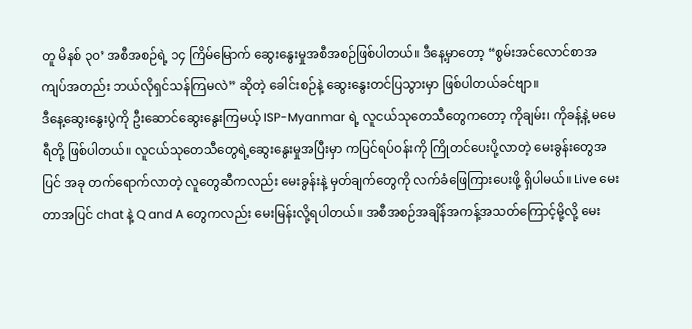တူ မိနစ် ၃၀’ အစီအစဉ်ရဲ့ ၁၄ ကြိမ်မြောက် ဆွေးနွေးမှုအစီအစဉ်ဖြစ်ပါတယ်။ ဒီနေ့မှာတော့ “စွမ်းအင်လောင်စာအကျပ်အတည်း ဘယ်လိုရှင်သန်ကြမလဲ” ဆိုတဲ့ ခေါင်းစဉ်နဲ့ ဆွေးနွေးတင်ပြသွားမှာ ဖြစ်ပါတယ်ခင်ဗျာ။
ဒီနေ့ဆွေးနွေးပွဲကို ဦးဆောင်ဆွေးနွေးကြမယ့် ISP-Myanmar ရဲ့ လူငယ်သုတေသီတွေကတော့ ကိုချမ်း၊ ကိုခန့်နဲ့ မမေရီတို့ ဖြစ်ပါတယ်။ လူငယ်သုတေသီတွေရဲ့ဆွေးနွေးမှုအပြီးမှာ ကပြင်ရပ်ဝန်းကို ကြိုတင်ပေးပို့လာတဲ့ မေးခွန်းတွေအပြင် အခု တက်ရောက်လာတဲ့ လူတွေဆီကလည်း မေးခွန်းနဲ့ မှတ်ချက်တွေကို လက်ခံဖြေကြားပေးဖို့ ရှိပါမယ်။ Live မေးတာအပြင် chat နဲ့ Q and A တွေကလည်း မေးမြန်းလို့ရပါတယ်။ အစီအစဉ်အချိန်အကန့်အသတ်ကြောင့်မို့လို့ မေး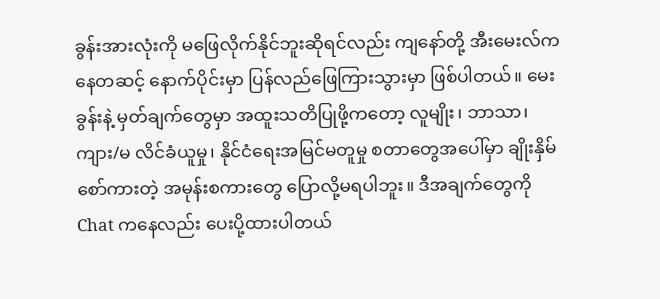ခွန်းအားလုံးကို မဖြေလိုက်နိုင်ဘူးဆိုရင်လည်း ကျနော်တို့ အီးမေးလ်ကနေတဆင့် နောက်ပိုင်းမှာ ပြန်လည်ဖြေကြားသွားမှာ ဖြစ်ပါတယ်။ မေးခွန်းနဲ့ မှတ်ချက်တွေမှာ အထူးသတိပြုဖို့ကတော့ လူမျိုး၊ ဘာသာ၊ ကျား/မ လိင်ခံယူမှု၊ နိုင်ငံရေးအမြင်မတူမှု စတာတွေအပေါ်မှာ ချိုးနှိမ်စော်ကားတဲ့ အမုန်းစကားတွေ ပြောလို့မရပါဘူး။ ဒီအချက်တွေကို Chat ကနေလည်း ပေးပို့ထားပါတယ်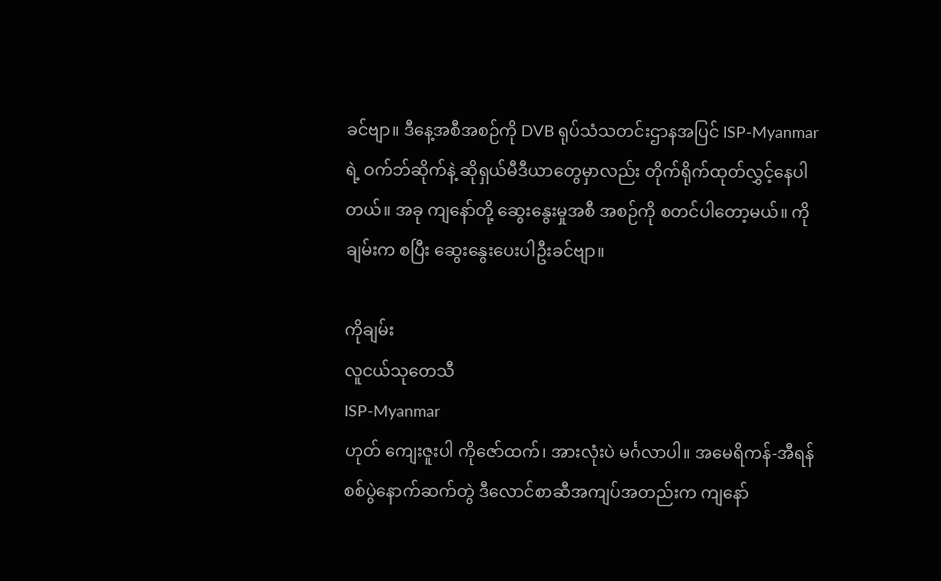ခင်ဗျာ။ ဒီနေ့အစီအစဉ်ကို DVB ရုပ်သံသတင်းဌာနအပြင် ISP-Myanmar ရဲ့ ဝက်ဘ်ဆိုက်နဲ့ ဆိုရှယ်မီဒီယာတွေမှာလည်း တိုက်ရိုက်ထုတ်လွှင့်နေပါတယ်။ အခု ကျနော်တို့ ဆွေးနွေးမှုအစီ အစဉ်ကို စတင်ပါတော့မယ်။ ကိုချမ်းက စပြီး ဆွေးနွေးပေးပါဦးခင်ဗျာ။

ကိုချမ်း
လူငယ်သုတေသီ
ISP-Myanmar
ဟုတ် ကျေးဇူးပါ ကိုဇော်ထက်၊ အားလုံးပဲ မင်္ဂလာပါ။ အမေရိကန်-အီရန်စစ်ပွဲနောက်ဆက်တွဲ ဒီလောင်စာဆီအကျပ်အတည်းက ကျနော်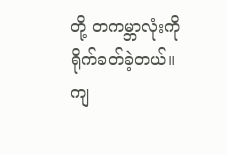တို့ တကမ္ဘာလုံးကို ရိုက်ခတ်ခဲ့တယ်။ ကျ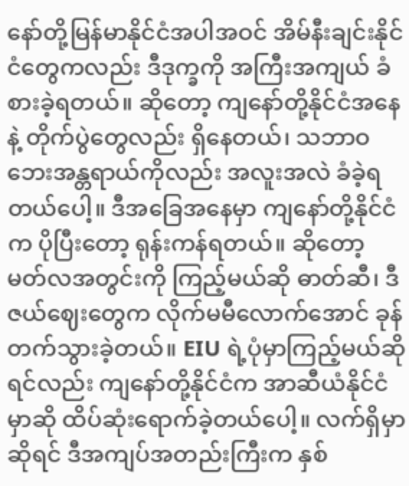နော်တို့မြန်မာနိုင်ငံအပါအဝင် အိမ်နီးချင်းနိုင်ငံတွေကလည်း ဒီဒုက္ခကို အကြီးအကျယ် ခံစားခဲ့ရတယ်။ ဆိုတော့ ကျနော်တို့နိုင်ငံအနေနဲ့ တိုက်ပွဲတွေလည်း ရှိနေတယ်၊ သဘာဝဘေးအန္တရာယ်ကိုလည်း အလူးအလဲ ခံခဲ့ရတယ်ပေါ့။ ဒီအခြေအနေမှာ ကျနော်တို့နိုင်ငံက ပိုပြီးတော့ ရုန်းကန်ရတယ်။ ဆိုတော့ မတ်လအတွင်းကို ကြည့်မယ်ဆို ဓာတ်ဆီ၊ ဒီဇယ်ဈေးတွေက လိုက်မမီလောက်အောင် ခုန်တက်သွားခဲ့တယ်။ EIU ရဲ့ပုံမှာကြည့်မယ်ဆိုရင်လည်း ကျနော်တို့နိုင်ငံက အာဆီယံနိုင်ငံမှာဆို ထိပ်ဆုံးရောက်ခဲ့တယ်ပေါ့။ လက်ရှိမှာဆိုရင် ဒီအကျပ်အတည်းကြီးက နှစ်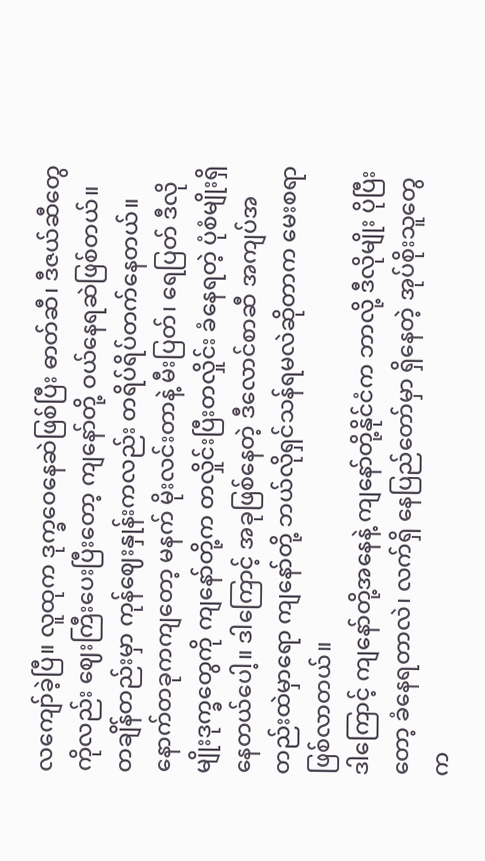လကျော်ခဲ့ပြီ။ လူထုက ဒုက္ခဝေနေဆဲဖြစ်ပြီး ဓာတ်ဆီ၊ ဒီဇယ်ဆီတွေကိုလည်း ဈေးကြီးပေးပြီးတော့ ကျနော်တို့ ဝယ်နေရဆဲဖြစ်တယ်။ တချိန်တည်းမှာ ကုန်ဈေးနှုန်းကလည်း တရိပ်ရိပ်တက်နေတယ်။ နောက်တခုကကျတော့ မနက် မိုးလင်းတာနဲ့ မီးပြတ်၊ ရေပြတ် ဒီလိုမျိုးဒုက္ခတွေကို ကျနော်တို့က တလှိုင်းပြီးတလှိုင်း ခံနေရတဲ့ ပုံစံမျိုးရှိနေတယ်ပေါ့။ ဒါကြောင့် အခုဖြစ်နေတဲ့ ဒီလောင်စာဆီ အကျပ်အတည်းထဲမှာရော ကျနော်တို့ ဘယ်လိုရှင်သန်ရမလဲဆိုတာက မေးစရာ ဖြစ်လာတယ်။
ဒါကြောင့် ကျနော်တို့အနေနဲ့ ကျနော်တို့နိုင်ငံက ဘာလို့ ဒီလိုမျိုး ပိုပြီးတော့ ခံနေရတာလဲ၊ လက်ရှိ နေပြည်တော်မှာ ရှိနေတဲ့ အုပ်စိုးသူတွေက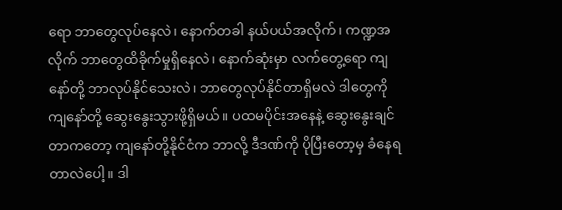ရော ဘာတွေလုပ်နေလဲ၊ နောက်တခါ နယ်ပယ်အလိုက်၊ ကဏ္ဍအလိုက် ဘာတွေထိခိုက်မှုရှိနေလဲ၊ နောက်ဆုံးမှာ လက်တွေ့ရော ကျနော်တို့ ဘာလုပ်နိုင်သေးလဲ၊ ဘာတွေလုပ်နိုင်တာရှိမလဲ ဒါတွေကို ကျနော်တို့ ဆွေးနွေးသွားဖို့ရှိမယ်။ ပထမပိုင်းအနေနဲ့ ဆွေးနွေးချင်တာကတော့ ကျနော်တို့နိုင်ငံက ဘာလို့ ဒီဒဏ်ကို ပိုပြီးတော့မှ ခံနေရတာလဲပေါ့။ ဒါ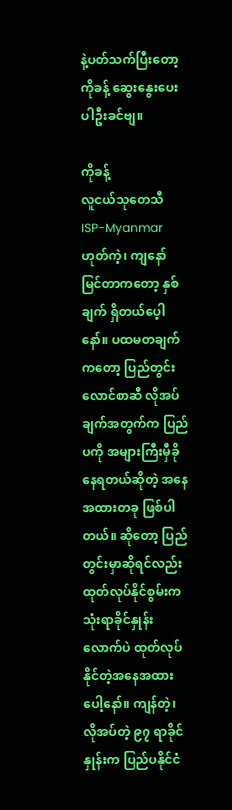နဲ့ပတ်သက်ပြီးတော့ ကိုခန့် ဆွေးနွေးပေးပါဦးခင်ဗျ။

ကိုခန့်
လူငယ်သုတေသီ
ISP-Myanmar
ဟုတ်ကဲ့၊ ကျနော် မြင်တာကတော့ နှစ်ချက် ရှိတယ်ပေ့ါနော်။ ပထမတချက်ကတော့ ပြည်တွင်းလောင်စာဆီ လိုအပ်ချက်အတွက်က ပြည်ပကို အများကြီးမှီခိုနေရတယ်ဆိုတဲ့ အနေအထားတခု ဖြစ်ပါတယ်။ ဆိုတော့ ပြည်တွင်းမှာဆိုရင်လည်း ထုတ်လုပ်နိုင်စွမ်းက သုံးရာခိုင်နှုန်းလောက်ပဲ ထုတ်လုပ်နိုင်တဲ့အနေအထားပေါ့နော်။ ကျန်တဲ့၊ လိုအပ်တဲ့ ၉၇ ရာခိုင်နှုန်းက ပြည်ပနိုင်ငံ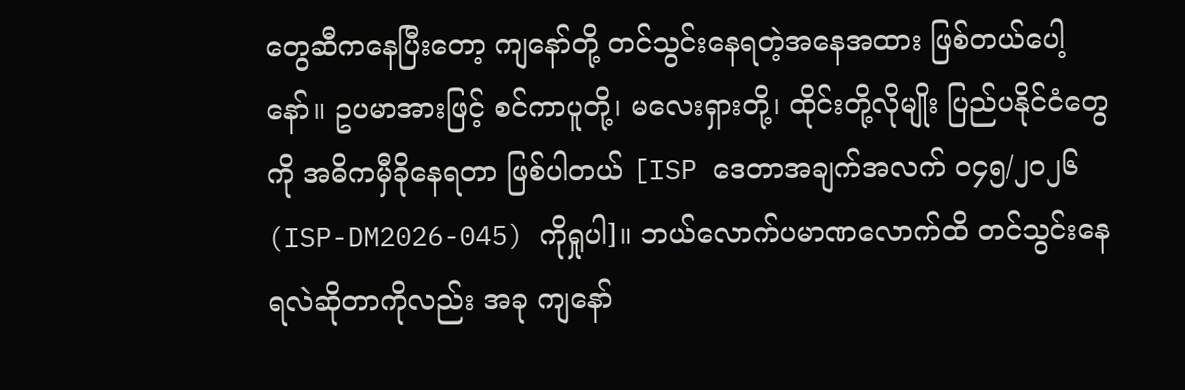တွေဆီကနေပြီးတော့ ကျနော်တို့ တင်သွင်းနေရတဲ့အနေအထား ဖြစ်တယ်ပေါ့နော်။ ဥပမာအားဖြင့် စင်ကာပူတို့၊ မလေးရှားတို့၊ ထိုင်းတို့လိုမျိုး ပြည်ပနိုင်ငံတွေကို အဓိကမှီခိုနေရတာ ဖြစ်ပါတယ် [ISP ဒေတာအချက်အလက် ၀၄၅/၂၀၂၆ (ISP-DM2026-045) ကိုရှုပါ]။ ဘယ်လောက်ပမာဏလောက်ထိ တင်သွင်းနေရလဲဆိုတာကိုလည်း အခု ကျနော်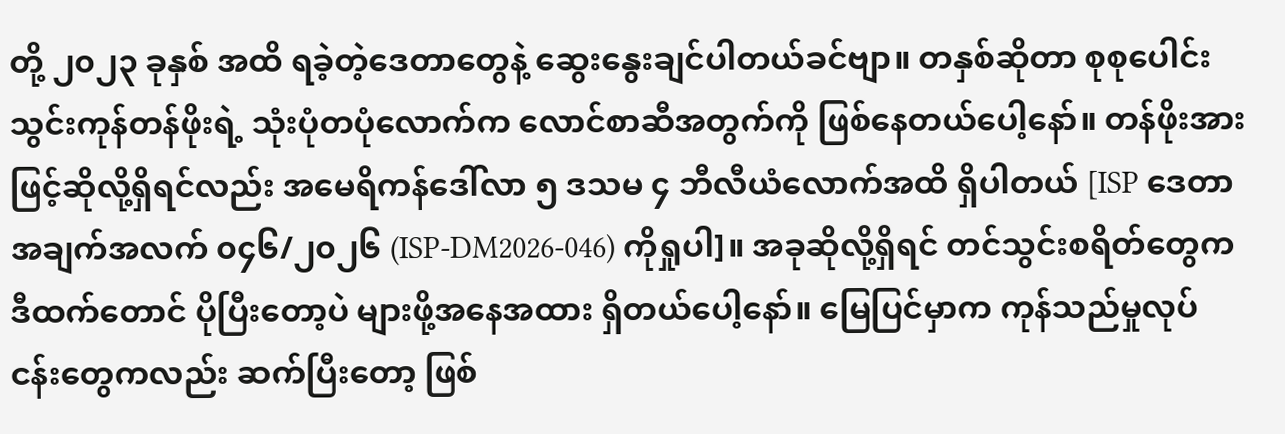တို့ ၂၀၂၃ ခုနှစ် အထိ ရခဲ့တဲ့ဒေတာတွေနဲ့ ဆွေးနွေးချင်ပါတယ်ခင်ဗျာ။ တနှစ်ဆိုတာ စုစုပေါင်းသွင်းကုန်တန်ဖိုးရဲ့ သုံးပုံတပုံလောက်က လောင်စာဆီအတွက်ကို ဖြစ်နေတယ်ပေါ့နော်။ တန်ဖိုးအားဖြင့်ဆိုလို့ရှိရင်လည်း အမေရိကန်ဒေါ်လာ ၅ ဒသမ ၄ ဘီလီယံလောက်အထိ ရှိပါတယ် [ISP ဒေတာအချက်အလက် ၀၄၆/၂၀၂၆ (ISP-DM2026-046) ကိုရှုပါ]။ အခုဆိုလို့ရှိရင် တင်သွင်းစရိတ်တွေက ဒီထက်တောင် ပိုပြီးတော့ပဲ များဖို့အနေအထား ရှိတယ်ပေါ့နော်။ မြေပြင်မှာက ကုန်သည်မှုလုပ်ငန်းတွေကလည်း ဆက်ပြီးတော့ ဖြစ်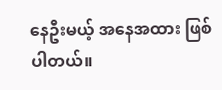နေဦးမယ့် အနေအထား ဖြစ်ပါတယ်။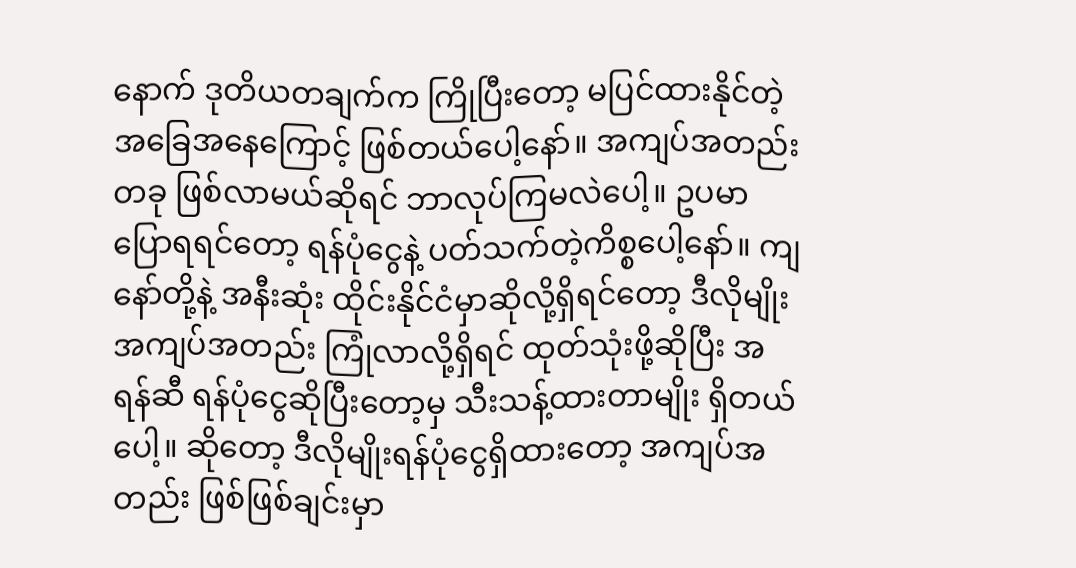နောက် ဒုတိယတချက်က ကြိုပြီးတော့ မပြင်ထားနိုင်တဲ့ အခြေအနေကြောင့် ဖြစ်တယ်ပေါ့နော်။ အကျပ်အတည်းတခု ဖြစ်လာမယ်ဆိုရင် ဘာလုပ်ကြမလဲပေါ့။ ဥပမာပြောရရင်တော့ ရန်ပုံငွေနဲ့ ပတ်သက်တဲ့ကိစ္စပေါ့နော်။ ကျနော်တို့နဲ့ အနီးဆုံး ထိုင်းနိုင်ငံမှာဆိုလို့ရှိရင်တော့ ဒီလိုမျိုးအကျပ်အတည်း ကြုံလာလို့ရှိရင် ထုတ်သုံးဖို့ဆိုပြီး အရန်ဆီ ရန်ပုံငွေဆိုပြီးတော့မှ သီးသန့်ထားတာမျိုး ရှိတယ်ပေါ့။ ဆိုတော့ ဒီလိုမျိုးရန်ပုံငွေရှိထားတော့ အကျပ်အတည်း ဖြစ်ဖြစ်ချင်းမှာ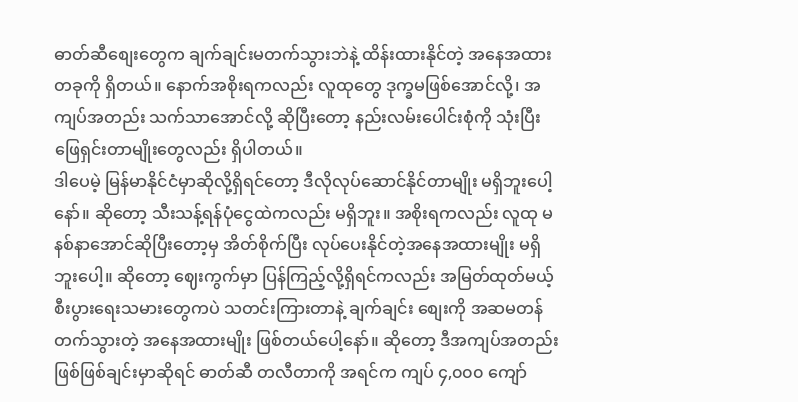ဓာတ်ဆီစျေးတွေက ချက်ချင်းမတက်သွားဘဲနဲ့ ထိန်းထားနိုင်တဲ့ အနေအထားတခုကို ရှိတယ်။ နောက်အစိုးရကလည်း လူထုတွေ ဒုက္ခမဖြစ်အောင်လို့၊ အကျပ်အတည်း သက်သာအောင်လို့ ဆိုပြီးတော့ နည်းလမ်းပေါင်းစုံကို သုံးပြီး ဖြေရှင်းတာမျိုးတွေလည်း ရှိပါတယ်။
ဒါပေမဲ့ မြန်မာနိုင်ငံမှာဆိုလို့ရှိရင်တော့ ဒီလိုလုပ်ဆောင်နိုင်တာမျိုး မရှိဘူးပေါ့နော်။ ဆိုတော့ သီးသန့်ရန်ပုံငွေထဲကလည်း မရှိဘူး။ အစိုးရကလည်း လူထု မနစ်နာအောင်ဆိုပြီးတော့မှ အိတ်စိုက်ပြီး လုပ်ပေးနိုင်တဲ့အနေအထားမျိုး မရှိဘူးပေါ့။ ဆိုတော့ ဈေးကွက်မှာ ပြန်ကြည့်လို့ရှိရင်ကလည်း အမြတ်ထုတ်မယ့် စီးပွားရေးသမားတွေကပဲ သတင်းကြားတာနဲ့ ချက်ချင်း စျေးကို အဆမတန် တက်သွားတဲ့ အနေအထားမျိုး ဖြစ်တယ်ပေါ့နော်။ ဆိုတော့ ဒီအကျပ်အတည်းဖြစ်ဖြစ်ချင်းမှာဆိုရင် ဓာတ်ဆီ တလီတာကို အရင်က ကျပ် ၄,၀၀၀ ကျော်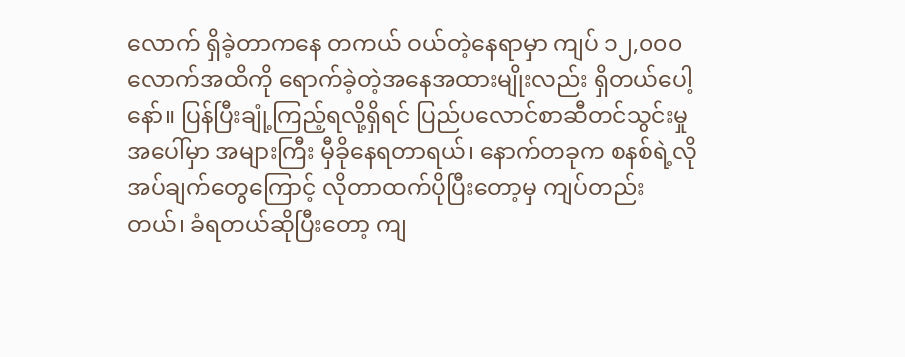လောက် ရှိခဲ့တာကနေ တကယ် ဝယ်တဲ့နေရာမှာ ကျပ် ၁၂,၀၀၀ လောက်အထိကို ရောက်ခဲ့တဲ့အနေအထားမျိုးလည်း ရှိတယ်ပေါ့နော်။ ပြန်ပြီးချုံ့ကြည့်ရလို့ရှိရင် ပြည်ပလောင်စာဆီတင်သွင်းမှုအပေါ်မှာ အများကြီး မှီခိုနေရတာရယ်၊ နောက်တခုက စနစ်ရဲ့လိုအပ်ချက်တွေကြောင့် လိုတာထက်ပိုပြီးတော့မှ ကျပ်တည်းတယ်၊ ခံရတယ်ဆိုပြီးတော့ ကျ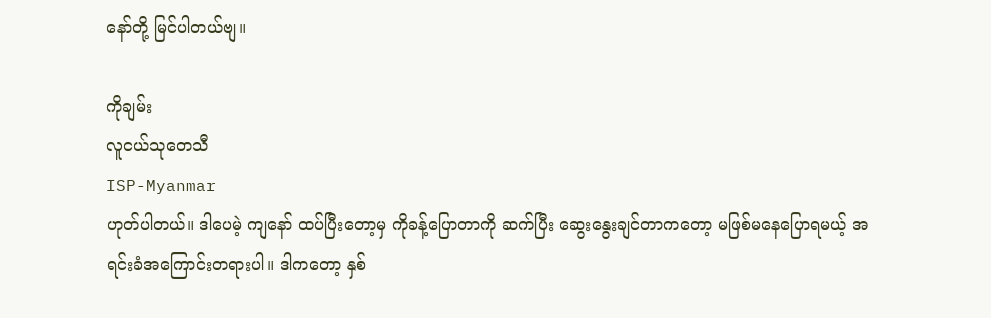နော်တို့ မြင်ပါတယ်ဗျ။

ကိုချမ်း
လူငယ်သုတေသီ
ISP-Myanmar
ဟုတ်ပါတယ်။ ဒါပေမဲ့ ကျနော် ထပ်ပြီးတော့မှ ကိုခန့်ပြောတာကို ဆက်ပြီး ဆွေးနွေးချင်တာကတော့ မဖြစ်မနေပြောရမယ့် အရင်းခံအကြောင်းတရားပါ။ ဒါကတော့ နှစ်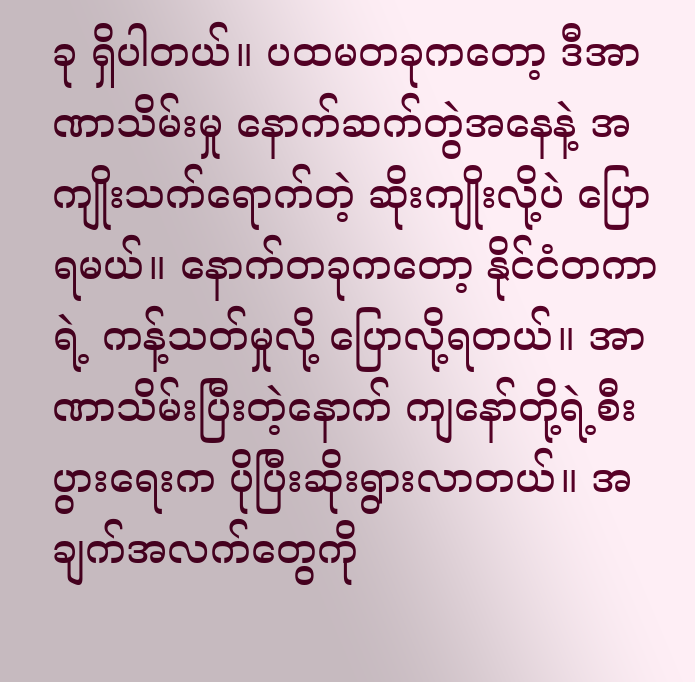ခု ရှိပါတယ်။ ပထမတခုကတော့ ဒီအာဏာသိမ်းမှု နောက်ဆက်တွဲအနေနဲ့ အကျိုးသက်ရောက်တဲ့ ဆိုးကျိုးလို့ပဲ ပြောရမယ်။ နောက်တခုကတော့ နိုင်ငံတကာရဲ့ ကန့်သတ်မှုလို့ ပြောလို့ရတယ်။ အာဏာသိမ်းပြီးတဲ့နောက် ကျနော်တို့ရဲ့စီးပွားရေးက ပိုပြီးဆိုးရွားလာတယ်။ အချက်အလက်တွေကို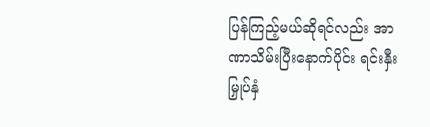ပြန်ကြည့်မယ်ဆိုရင်လည်း အာဏာသိမ်းပြီးနောက်ပိုင်း ရင်းနှီးမြှုပ်နှံ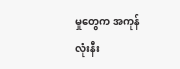မှုတွေက အကုန်လုံးနီး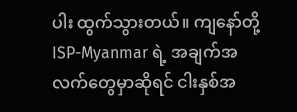ပါး ထွက်သွားတယ်။ ကျနော်တို့ ISP-Myanmar ရဲ့ အချက်အလက်တွေမှာဆိုရင် ငါးနှစ်အ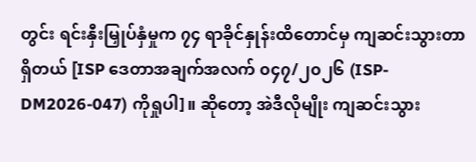တွင်း ရင်းနှီးမြှုပ်နှံမှုက ၇၄ ရာခိုင်နှုန်းထိတောင်မှ ကျဆင်းသွားတာရှိတယ် [ISP ဒေတာအချက်အလက် ၀၄၇/၂၀၂၆ (ISP-DM2026-047) ကိုရှုပါ]။ ဆိုတော့ အဲဒီလိုမျိုး ကျဆင်းသွား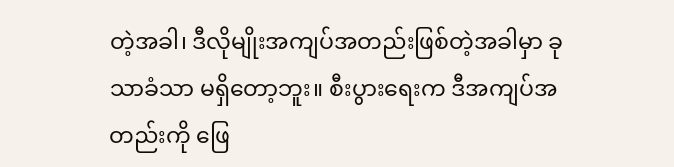တဲ့အခါ၊ ဒီလိုမျိုးအကျပ်အတည်းဖြစ်တဲ့အခါမှာ ခုသာခံသာ မရှိတော့ဘူး။ စီးပွားရေးက ဒီအကျပ်အတည်းကို ဖြေ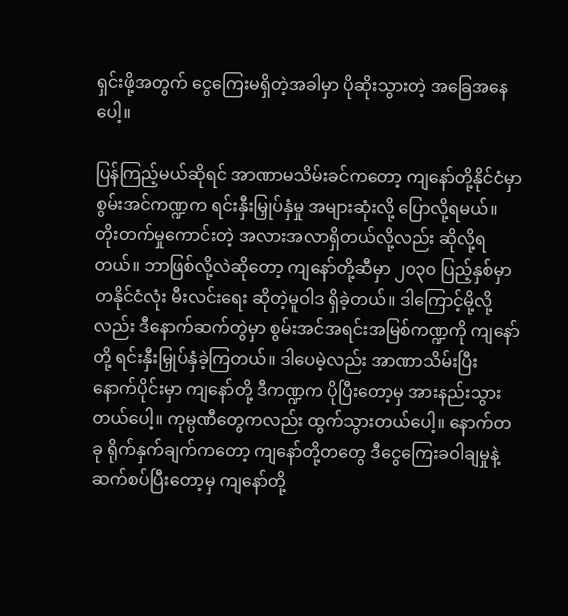ရှင်းဖို့အတွက် ငွေကြေးမရှိတဲ့အခါမှာ ပိုဆိုးသွားတဲ့ အခြေအနေပေါ့။

ပြန်ကြည့်မယ်ဆိုရင် အာဏာမသိမ်းခင်ကတော့ ကျနော်တို့နိုင်ငံမှာ စွမ်းအင်ကဏ္ဍက ရင်းနှီးမြှုပ်နှံမှု အများဆုံးလို့ ပြောလို့ရမယ်။ တိုးတက်မှုကောင်းတဲ့ အလားအလာရှိတယ်လို့လည်း ဆိုလို့ရတယ်။ ဘာဖြစ်လို့လဲဆိုတော့ ကျနော်တို့ဆီမှာ ၂၀၃၀ ပြည့်နှစ်မှာ တနိုင်ငံလုံး မီးလင်းရေး ဆိုတဲ့မူဝါဒ ရှိခဲ့တယ်။ ဒါကြောင့်မို့လို့လည်း ဒီနောက်ဆက်တွဲမှာ စွမ်းအင်အရင်းအမြစ်ကဏ္ဍကို ကျနော်တို့ ရင်းနှီးမြှုပ်နှံခဲ့ကြတယ်။ ဒါပေမဲ့လည်း အာဏာသိမ်းပြီးနောက်ပိုင်းမှာ ကျနော်တို့ ဒီကဏ္ဍက ပိုပြီးတော့မှ အားနည်းသွားတယ်ပေါ့။ ကုမ္ပဏီတွေကလည်း ထွက်သွားတယ်ပေါ့။ နောက်တခု ရိုက်နှက်ချက်ကတော့ ကျနော်တို့တတွေ ဒီငွေကြေးခဝါချမှုနဲ့ ဆက်စပ်ပြီးတော့မှ ကျနော်တို့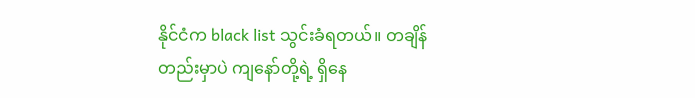နိုင်ငံက black list သွင်းခံရတယ်။ တချိန်တည်းမှာပဲ ကျနော်တို့ရဲ့ ရှိနေ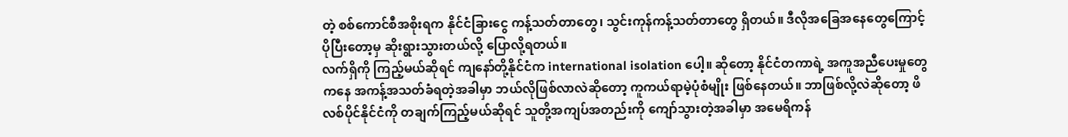တဲ့ စစ်ကောင်စီအစိုးရက နိုင်ငံခြားငွေ ကန့်သတ်တာတွေ၊ သွင်းကုန်ကန့်သတ်တာတွေ ရှိတယ်။ ဒီလိုအခြေအနေတွေကြောင့် ပိုပြီးတော့မှ ဆိုးရွားသွားတယ်လို့ ပြောလို့ရတယ်။
လက်ရှိကို ကြည့်မယ်ဆိုရင် ကျနော်တို့နိုင်ငံက international isolation ပေါ့။ ဆိုတော့ နိုင်ငံတကာရဲ့ အကူအညီပေးမှုတွေကနေ အကန့်အသတ်ခံရတဲ့အခါမှာ ဘယ်လိုဖြစ်လာလဲဆိုတော့ ကူကယ်ရာမဲ့ပုံစံမျိုး ဖြစ်နေတယ်။ ဘာဖြစ်လို့လဲဆိုတော့ ဖိလစ်ပိုင်နိုင်ငံကို တချက်ကြည့်မယ်ဆိုရင် သူတို့အကျပ်အတည်းကို ကျော်သွားတဲ့အခါမှာ အမေရိကန်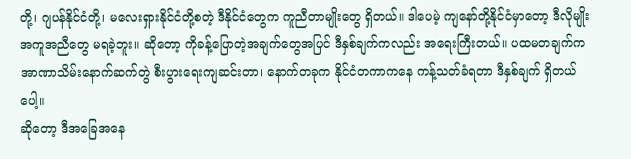တို့၊ ဂျပန်နိုင်ငံတို့၊ မလေးရှားနိုင်ငံတို့စတဲ့ ဒီနိုင်ငံတွေက ကူညီတာမျိုးတွေ ရှိတယ်။ ဒါပေမဲ့ ကျနော်တို့နိုင်ငံမှာတော့ ဒီလိုမျိုးအကူအညီတွေ မရခဲ့ဘူး။ ဆိုတော့ ကိုခန့်ပြောတဲ့အချက်တွေအပြင် ဒီနှစ်ချက်ကလည်း အရေးကြီးတယ်။ ပထမတချက်က အာဏာသိမ်းနောက်ဆက်တွဲ စီးပွားရေးကျဆင်းတာ၊ နောက်တခုက နိုင်ငံတကာကနေ ကန့်သတ်ခံရတာ ဒီနှစ်ချက် ရှိတယ်ပေါ့။
ဆိုတော့ ဒီအခြေအနေ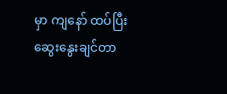မှာ ကျနော် ထပ်ပြီးဆွေးနွေးချင်တာ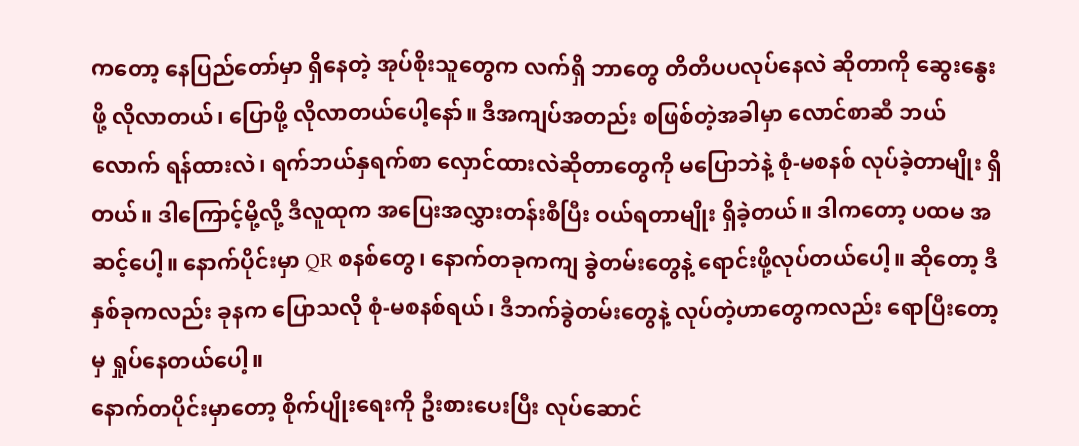ကတော့ နေပြည်တော်မှာ ရှိနေတဲ့ အုပ်စိုးသူတွေက လက်ရှိ ဘာတွေ တိတိပပလုပ်နေလဲ ဆိုတာကို ဆွေးနွေးဖို့ လိုလာတယ်၊ ပြောဖို့ လိုလာတယ်ပေါ့နော်။ ဒီအကျပ်အတည်း စဖြစ်တဲ့အခါမှာ လောင်စာဆီ ဘယ်လောက် ရန်ထားလဲ၊ ရက်ဘယ်နှရက်စာ လှောင်ထားလဲဆိုတာတွေကို မပြောဘဲနဲ့ စုံ-မစနစ် လုပ်ခဲ့တာမျိုး ရှိတယ်။ ဒါကြောင့်မို့လို့ ဒီလူထုက အပြေးအလွှားတန်းစီပြီး ဝယ်ရတာမျိုး ရှိခဲ့တယ်။ ဒါကတော့ ပထမ အဆင့်ပေါ့။ နောက်ပိုင်းမှာ QR စနစ်တွေ၊ နောက်တခုကကျ ခွဲတမ်းတွေနဲ့ ရောင်းဖို့လုပ်တယ်ပေါ့။ ဆိုတော့ ဒီနှစ်ခုကလည်း ခုနက ပြောသလို စုံ-မစနစ်ရယ်၊ ဒီဘက်ခွဲတမ်းတွေနဲ့ လုပ်တဲ့ဟာတွေကလည်း ရောပြီးတော့မှ ရှုပ်နေတယ်ပေါ့။
နောက်တပိုင်းမှာတော့ စိုက်ပျိုးရေးကို ဦးစားပေးပြီး လုပ်ဆောင်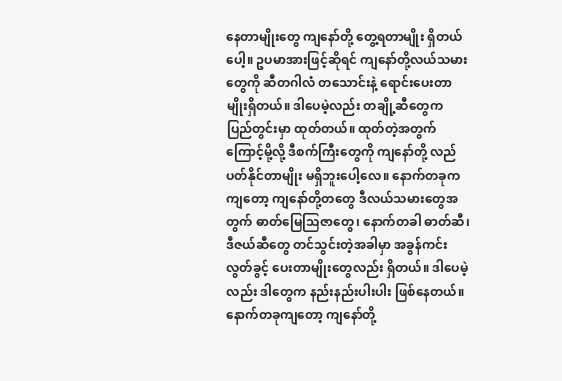နေတာမျိုးတွေ ကျနော်တို့ တွေ့ရတာမျိုး ရှိတယ်ပေါ့။ ဥပမာအားဖြင့်ဆိုရင် ကျနော်တို့လယ်သမားတွေကို ဆီတဂါလံ တသောင်းနဲ့ ရောင်းပေးတာမျိုးရှိတယ်။ ဒါပေမဲ့လည်း တချို့ဆီတွေက ပြည်တွင်းမှာ ထုတ်တယ်။ ထုတ်တဲ့အတွက်ကြောင့်မို့လို့ ဒီစက်ကြီးတွေကို ကျနော်တို့ လည်ပတ်နိုင်တာမျိုး မရှိဘူးပေါ့လေ။ နောက်တခုကကျတော့ ကျနော်တို့တတွေ ဒီလယ်သမားတွေအတွက် ဓာတ်မြေသြဇာတွေ၊ နောက်တခါ ဓာတ်ဆီ၊ ဒီဇယ်ဆီတွေ တင်သွင်းတဲ့အခါမှာ အခွန်ကင်းလွတ်ခွင့် ပေးတာမျိုးတွေလည်း ရှိတယ်။ ဒါပေမဲ့လည်း ဒါတွေက နည်းနည်းပါးပါး ဖြစ်နေတယ်။ နောက်တခုကျတော့ ကျနော်တို့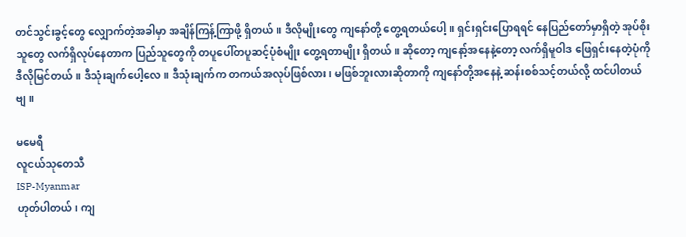တင်သွင်းခွင့်တွေ လျှောက်တဲ့အခါမှာ အချိန်ကြန့်ကြာဖို့ ရှိတယ်။ ဒီလိုမျိုးတွေ ကျနော်တို့ တွေ့ရတယ်ပေါ့။ ရှင်းရှင်းပြောရရင် နေပြည်တော်မှာရှိတဲ့ အုပ်စိုးသူတွေ လက်ရှိလုပ်နေတာက ပြည်သူတွေကို တပူပေါ်တပူဆင့်ပုံစံမျိုး တွေ့ရတာမျိုး ရှိတယ်။ ဆိုတော့ ကျနော့်အနေနဲ့တော့ လက်ရှိမူဝါဒ ဖြေရှင်းနေတဲ့ပုံကို ဒီလိုမြင်တယ်။ ဒီသုံးချက်ပေါ့လေ။ ဒီသုံးချက်က တကယ်အလုပ်ဖြစ်လား၊ မဖြစ်ဘူးလားဆိုတာကို ကျနော်တို့အနေနဲ့ ဆန်းစစ်သင့်တယ်လို့ ထင်ပါတယ်ဗျ။

မမေရီ
လူငယ်သုတေသီ
ISP-Myanmar
ဟုတ်ပါတယ်၊ ကျ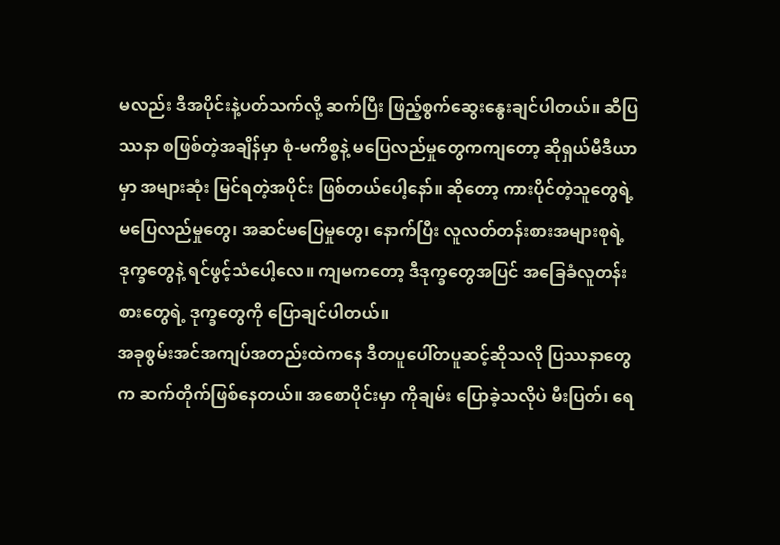မလည်း ဒီအပိုင်းနဲ့ပတ်သက်လို့ ဆက်ပြီး ဖြည့်စွက်ဆွေးနွေးချင်ပါတယ်။ ဆီပြဿနာ စဖြစ်တဲ့အချိန်မှာ စုံ-မကိစ္စနဲ့ မပြေလည်မှုတွေကကျတော့ ဆိုရှယ်မီဒီယာမှာ အများဆုံး မြင်ရတဲ့အပိုင်း ဖြစ်တယ်ပေါ့နော်။ ဆိုတော့ ကားပိုင်တဲ့သူတွေရဲ့ မပြေလည်မှုတွေ၊ အဆင်မပြေမှုတွေ၊ နောက်ပြီး လူလတ်တန်းစားအများစုရဲ့ ဒုက္ခတွေနဲ့ ရင်ဖွင့်သံပေါ့လေ။ ကျမကတော့ ဒီဒုက္ခတွေအပြင် အခြေခံလူတန်းစားတွေရဲ့ ဒုက္ခတွေကို ပြောချင်ပါတယ်။
အခုစွမ်းအင်အကျပ်အတည်းထဲကနေ ဒီတပူပေါ်တပူဆင့်ဆိုသလို ပြဿနာတွေက ဆက်တိုက်ဖြစ်နေတယ်။ အစောပိုင်းမှာ ကိုချမ်း ပြောခဲ့သလိုပဲ မီးပြတ်၊ ရေ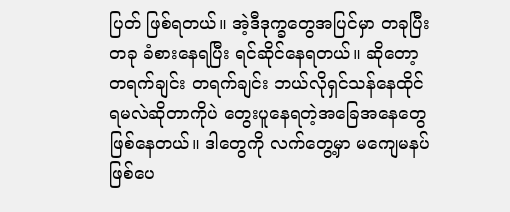ပြတ် ဖြစ်ရတယ်။ အဲ့ဒီဒုက္ခတွေအပြင်မှာ တခုပြီးတခု ခံစားနေရပြီး ရင်ဆိုင်နေရတယ်။ ဆိုတော့ တရက်ချင်း တရက်ချင်း ဘယ်လိုရှင်သန်နေထိုင်ရမလဲဆိုတာကိုပဲ တွေးပူနေရတဲ့အခြေအနေတွေ ဖြစ်နေတယ်။ ဒါတွေကို လက်တွေ့မှာ မကျေမနပ်ဖြစ်ပေ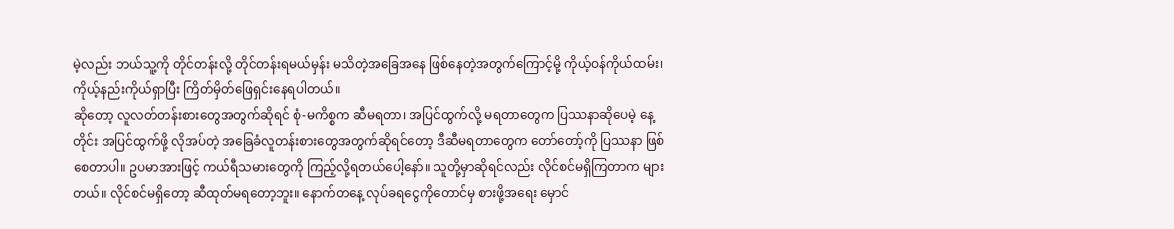မဲ့လည်း ဘယ်သူ့ကို တိုင်တန်းလို့ တိုင်တန်းရမယ်မှန်း မသိတဲ့အခြေအနေ ဖြစ်နေတဲ့အတွက်ကြောင့်မို့ ကိုယ့်ဝန်ကိုယ်ထမ်း၊ ကိုယ့်နည်းကိုယ်ရှာပြီး ကြိတ်မှိတ်ဖြေရှင်းနေရပါတယ်။
ဆိုတော့ လူလတ်တန်းစားတွေအတွက်ဆိုရင် စုံ-မကိစ္စက ဆီမရတာ၊ အပြင်ထွက်လို့ မရတာတွေက ပြဿနာဆိုပေမဲ့ နေ့တိုင်း အပြင်ထွက်ဖို့ လိုအပ်တဲ့ အခြေခံလူတန်းစားတွေအတွက်ဆိုရင်တော့ ဒီဆီမရတာတွေက တော်တော့်ကို ပြဿနာ ဖြစ်စေတာပါ။ ဥပမာအားဖြင့် ကယ်ရီသမားတွေကို ကြည့်လို့ရတယ်ပေါ့နော်။ သူတို့မှာဆိုရင်လည်း လိုင်စင်မရှိကြတာက များတယ်။ လိုင်စင်မရှိတော့ ဆီထုတ်မရတော့ဘူး။ နောက်တနေ့ လုပ်ခရငွေကိုတောင်မှ စားဖို့အရေး မှောင်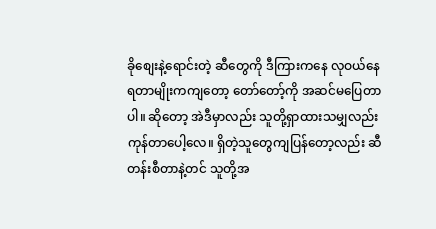ခိုစျေးနဲ့ရောင်းတဲ့ ဆီတွေကို ဒီကြားကနေ လုဝယ်နေရတာမျိုးကကျတော့ တော်တော့်ကို အဆင်မပြေတာပါ။ ဆိုတော့ အဲဒီမှာလည်း သူတို့ရှာထားသမျှလည်း ကုန်တာပေါ့လေ။ ရှိတဲ့သူတွေကျပြန်တော့လည်း ဆီတန်းစီတာနဲ့တင် သူတို့အ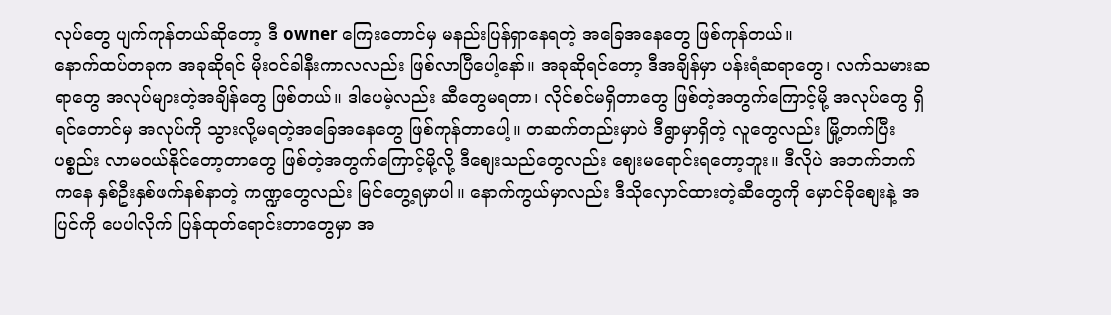လုပ်တွေ ပျက်ကုန်တယ်ဆိုတော့ ဒီ owner ကြေးတောင်မှ မနည်းပြန်ရှာနေရတဲ့ အခြေအနေတွေ ဖြစ်ကုန်တယ်။
နောက်ထပ်တခုက အခုဆိုရင် မိုးဝင်ခါနီးကာလလည်း ဖြစ်လာပြီပေါ့နော်။ အခုဆိုရင်တော့ ဒီအချိန်မှာ ပန်းရံဆရာတွေ၊ လက်သမားဆရာတွေ အလုပ်များတဲ့အချိန်တွေ ဖြစ်တယ်။ ဒါပေမဲ့လည်း ဆီတွေမရတာ၊ လိုင်စင်မရှိတာတွေ ဖြစ်တဲ့အတွက်ကြောင့်မို့ အလုပ်တွေ ရှိရင်တောင်မှ အလုပ်ကို သွားလို့မရတဲ့အခြေအနေတွေ ဖြစ်ကုန်တာပေါ့။ တဆက်တည်းမှာပဲ ဒီရွာမှာရှိတဲ့ လူတွေလည်း မြို့တက်ပြီး ပစ္စည်း လာမဝယ်နိုင်တော့တာတွေ ဖြစ်တဲ့အတွက်ကြောင့်မို့လို့ ဒီစျေးသည်တွေလည်း ဈေးမရောင်းရတော့ဘူး။ ဒီလိုပဲ အဘက်ဘက်ကနေ နှစ်ဦးနှစ်ဖက်နစ်နာတဲ့ ကဏ္ဍတွေလည်း မြင်တွေ့ရမှာပါ။ နောက်ကွယ်မှာလည်း ဒီသိုလှောင်ထားတဲ့ဆီတွေကို မှောင်ခိုစျေးနဲ့ အပြင်ကို ပေပါလိုက် ပြန်ထုတ်ရောင်းတာတွေမှာ အ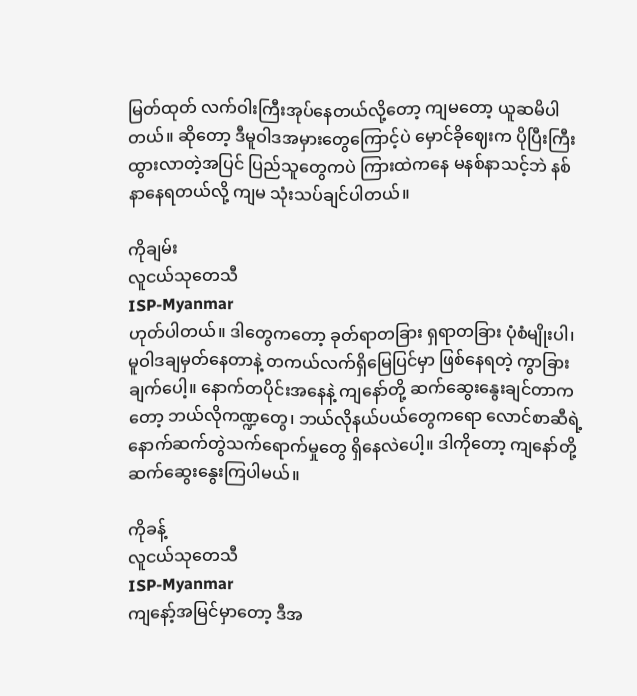မြတ်ထုတ် လက်ဝါးကြီးအုပ်နေတယ်လို့တော့ ကျမတော့ ယူဆမိပါတယ်။ ဆိုတော့ ဒီမူဝါဒအမှားတွေကြောင့်ပဲ မှောင်ခိုဈေးက ပိုပြီးကြီးထွားလာတဲ့အပြင် ပြည်သူတွေကပဲ ကြားထဲကနေ မနစ်နာသင့်ဘဲ နစ်နာနေရတယ်လို့ ကျမ သုံးသပ်ချင်ပါတယ်။

ကိုချမ်း
လူငယ်သုတေသီ
ISP-Myanmar
ဟုတ်ပါတယ်။ ဒါတွေကတော့ ခုတ်ရာတခြား ရှရာတခြား ပုံစံမျိုးပါ၊ မူဝါဒချမှတ်နေတာနဲ့ တကယ်လက်ရှိမြေပြင်မှာ ဖြစ်နေရတဲ့ ကွာခြားချက်ပေါ့။ နောက်တပိုင်းအနေနဲ့ ကျနော်တို့ ဆက်ဆွေးနွေးချင်တာကတော့ ဘယ်လိုကဏ္ဍတွေ၊ ဘယ်လိုနယ်ပယ်တွေကရော လောင်စာဆီရဲ့ နောက်ဆက်တွဲသက်ရောက်မှုတွေ ရှိနေလဲပေါ့။ ဒါကိုတော့ ကျနော်တို့ ဆက်ဆွေးနွေးကြပါမယ်။

ကိုခန့်
လူငယ်သုတေသီ
ISP-Myanmar
ကျနော့်အမြင်မှာတော့ ဒီအ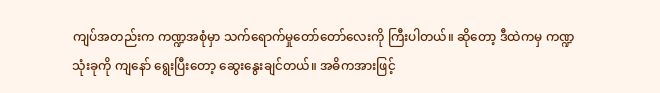ကျပ်အတည်းက ကဏ္ဍအစုံမှာ သက်ရောက်မှုတော်တော်လေးကို ကြီးပါတယ်။ ဆိုတော့ ဒီထဲကမှ ကဏ္ဍသုံးခုကို ကျနော် ရွေးပြီးတော့ ဆွေးနွေးချင်တယ်။ အဓိကအားဖြင့်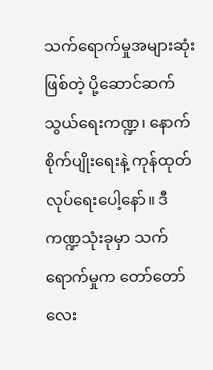သက်ရောက်မှုအများဆုံးဖြစ်တဲ့ ပို့ဆောင်ဆက်သွယ်ရေးကဏ္ဍ၊ နောက် စိုက်ပျိုးရေးနဲ့ ကုန်ထုတ်လုပ်ရေးပေါ့နော်။ ဒီကဏ္ဍသုံးခုမှာ သက်ရောက်မှုက တော်တော်လေး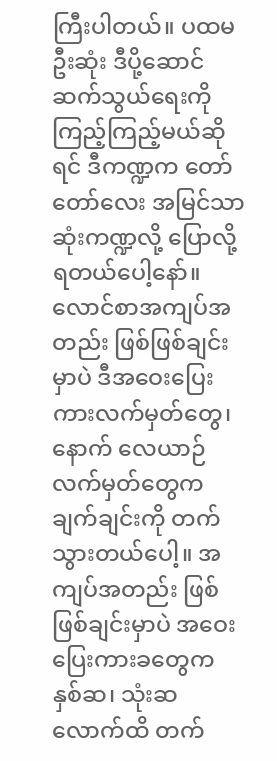ကြီးပါတယ်။ ပထမဦးဆုံး ဒီပို့ဆောင်ဆက်သွယ်ရေးကို ကြည့်ကြည့်မယ်ဆိုရင် ဒီကဏ္ဍက တော်တော်လေး အမြင်သာဆုံးကဏ္ဍလို့ ပြောလို့ရတယ်ပေါ့နော်။ လောင်စာအကျပ်အတည်း ဖြစ်ဖြစ်ချင်းမှာပဲ ဒီအဝေးပြေးကားလက်မှတ်တွေ၊ နောက် လေယာဉ်လက်မှတ်တွေက ချက်ချင်းကို တက်သွားတယ်ပေါ့။ အကျပ်အတည်း ဖြစ်ဖြစ်ချင်းမှာပဲ အဝေးပြေးကားခတွေက နှစ်ဆ၊ သုံးဆလောက်ထိ တက်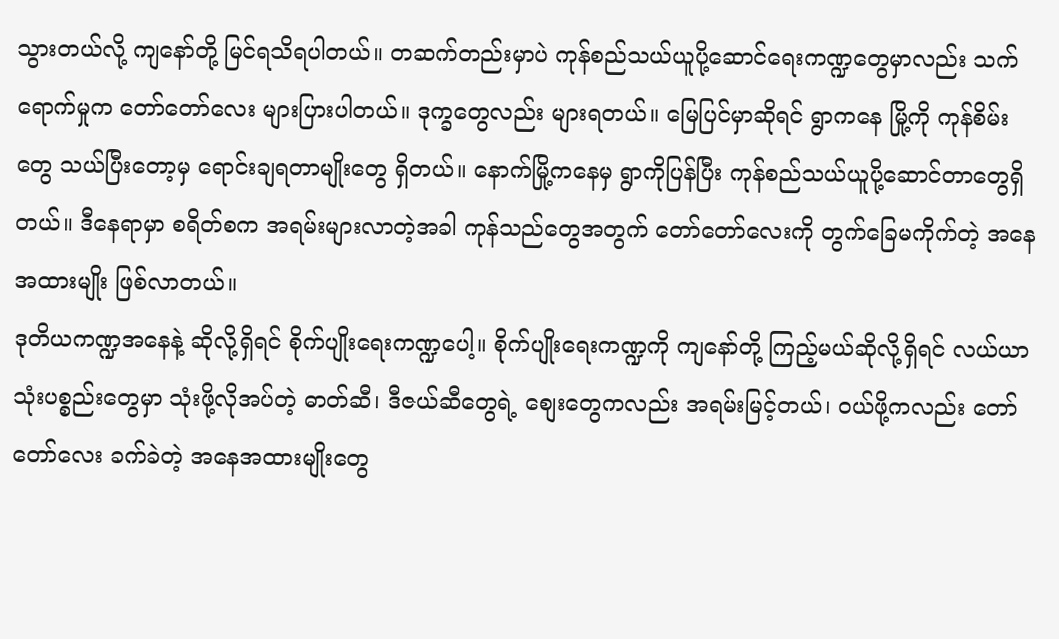သွားတယ်လို့ ကျနော်တို့ မြင်ရသိရပါတယ်။ တဆက်တည်းမှာပဲ ကုန်စည်သယ်ယူပို့ဆောင်ရေးကဏ္ဍတွေမှာလည်း သက်ရောက်မှုက တော်တော်လေး များပြားပါတယ်။ ဒုက္ခတွေလည်း များရတယ်။ မြေပြင်မှာဆိုရင် ရွာကနေ မြို့ကို ကုန်စိမ်းတွေ သယ်ပြီးတော့မှ ရောင်းချရတာမျိုးတွေ ရှိတယ်။ နောက်မြို့ကနေမှ ရွာကိုပြန်ပြီး ကုန်စည်သယ်ယူပို့ဆောင်တာတွေရှိတယ်။ ဒီနေရာမှာ စရိတ်စက အရမ်းများလာတဲ့အခါ ကုန်သည်တွေအတွက် တော်တော်လေးကို တွက်ခြေမကိုက်တဲ့ အနေအထားမျိုး ဖြစ်လာတယ်။
ဒုတိယကဏ္ဍအနေနဲ့ ဆိုလို့ရှိရင် စိုက်ပျိုးရေးကဏ္ဍပေါ့။ စိုက်ပျိုးရေးကဏ္ဍကို ကျနော်တို့ ကြည့်မယ်ဆိုလို့ရှိရင် လယ်ယာသုံးပစ္စည်းတွေမှာ သုံးဖို့လိုအပ်တဲ့ ဓာတ်ဆီ၊ ဒီဇယ်ဆီတွေရဲ့ စျေးတွေကလည်း အရမ်းမြင့်တယ်၊ ဝယ်ဖို့ကလည်း တော်တော်လေး ခက်ခဲတဲ့ အနေအထားမျိုးတွေ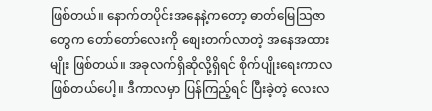ဖြစ်တယ်။ နောက်တပိုင်းအနေနဲ့ကတော့ ဓာတ်မြေသြဇာတွေက တော်တော်လေးကို စျေးတက်လာတဲ့ အနေအထားမျိုး ဖြစ်တယ်။ အခုလက်ရှိဆိုလို့ရှိရင် စိုက်ပျိုးရေးကာလ ဖြစ်တယ်ပေါ့။ ဒီကာလမှာ ပြန်ကြည့်ရင် ပြီးခဲ့တဲ့ လေးလ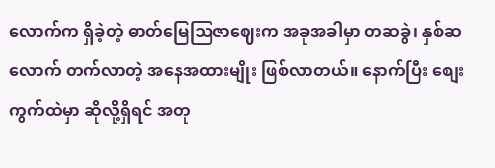လောက်က ရှိခဲ့တဲ့ ဓာတ်မြေဩဇာဈေးက အခုအခါမှာ တဆခွဲ၊ နှစ်ဆလောက် တက်လာတဲ့ အနေအထားမျိုး ဖြစ်လာတယ်။ နောက်ပြီး စျေးကွက်ထဲမှာ ဆိုလို့ရှိရင် အတု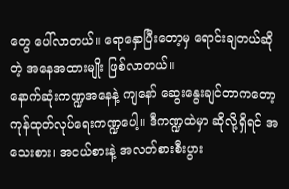တွေ ပေါ်လာတယ်။ ရောနှောပြီးတော့မှ ရောင်းချတယ်ဆိုတဲ့ အနေအထားမျိုး ဖြစ်လာတယ်။
နောက်ဆုံးကဏ္ဍအနေနဲ့ ကျနော် ဆွေးနွေးချင်တာကတော့ ကုန်ထုတ်လုပ်ရေးကဏ္ဍပေါ့။ ဒီကဏ္ဍထဲမှာ ဆိုလို့ရှိရင် အသေးစား၊ အငယ်စားနဲ့ အလတ်စားစီးပွား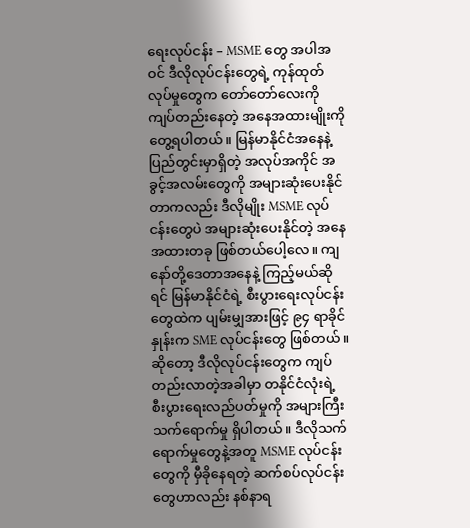ရေးလုပ်ငန်း – MSME တွေ အပါအဝင် ဒီလိုလုပ်ငန်းတွေရဲ့ ကုန်ထုတ်လုပ်မှုတွေက တော်တော်လေးကို ကျပ်တည်းနေတဲ့ အနေအထားမျိုးကို တွေ့ရပါတယ်။ မြန်မာနိုင်ငံအနေနဲ့ ပြည်တွင်းမှာရှိတဲ့ အလုပ်အကိုင် အခွင့်အလမ်းတွေကို အများဆုံးပေးနိုင်တာကလည်း ဒီလိုမျိုး MSME လုပ်ငန်းတွေပဲ အများဆုံးပေးနိုင်တဲ့ အနေအထားတခု ဖြစ်တယ်ပေါ့လေ။ ကျနော်တို့ဒေတာအနေနဲ့ ကြည့်မယ်ဆိုရင် မြန်မာနိုင်ငံရဲ့ စီးပွားရေးလုပ်ငန်းတွေထဲက ပျမ်းမျှအားဖြင့် ၉၄ ရာခိုင်နှုန်းက SME လုပ်ငန်းတွေ ဖြစ်တယ်။ ဆိုတော့ ဒီလိုလုပ်ငန်းတွေက ကျပ်တည်းလာတဲ့အခါမှာ တနိုင်ငံလုံးရဲ့ စီးပွားရေးလည်ပတ်မှုကို အများကြီး သက်ရောက်မှု ရှိပါတယ်။ ဒီလိုသက်ရောက်မှုတွေနဲ့အတူ MSME လုပ်ငန်းတွေကို မှီခိုနေရတဲ့ ဆက်စပ်လုပ်ငန်းတွေဟာလည်း နစ်နာရ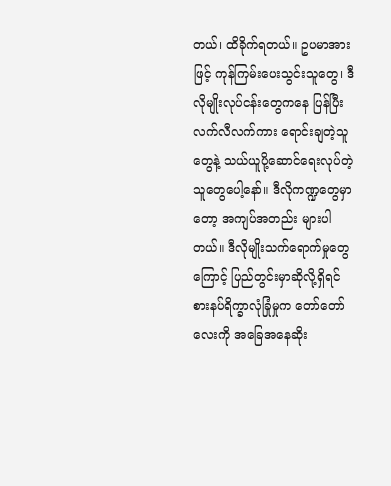တယ်၊ ထိခိုက်ရတယ်။ ဥပမာအားဖြင့် ကုန်ကြမ်းပေးသွင်းသူတွေ၊ ဒီလိုမျိုးလုပ်ငန်းတွေကနေ ပြန်ပြီး လက်လီလက်ကား ရောင်းချတဲ့သူတွေနဲ့ သယ်ယူပို့ဆောင်ရေးလုပ်တဲ့သူတွေပေါ့နော်။ ဒီလိုကဏ္ဍတွေမှာတော့ အကျပ်အတည်း များပါတယ်။ ဒီလိုမျိုးသက်ရောက်မှုတွေကြောင့် ပြည်တွင်းမှာဆိုလို့ရှိရင် စားနပ်ရိက္ခာလုံခြုံမှုက တော်တော်လေးကို အခြေအနေဆိုး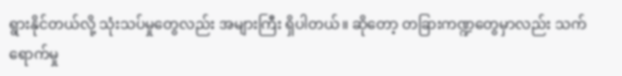ရွားနိုင်တယ်လို့ သုံးသပ်မှုတွေလည်း အများကြီး ရှိပါတယ်။ ဆိုတော့ တခြားကဏ္ဍတွေမှာလည်း သက်ရောက်မှု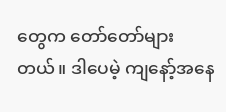တွေက တော်တော်များတယ်။ ဒါပေမဲ့ ကျနော့်အနေ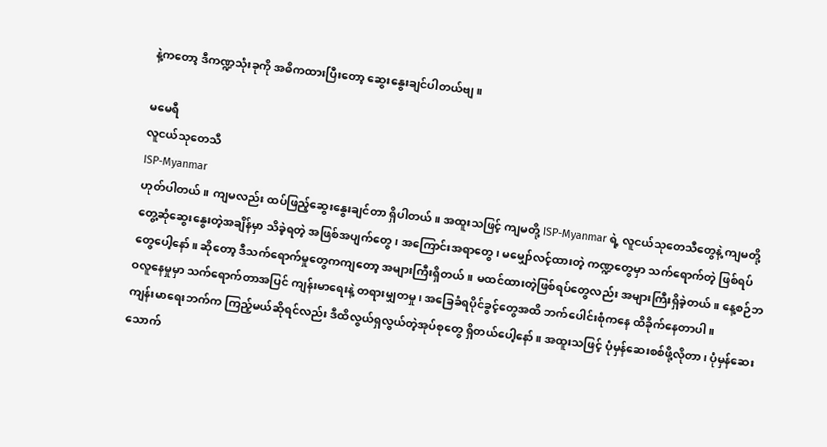နဲ့ကတော့ ဒီကဏ္ဍသုံးခုကို အဓိကထားပြီးတော့ ဆွေးနွေးချင်ပါတယ်ဗျ။

မမေရီ
လူငယ်သုတေသီ
ISP-Myanmar
ဟုတ်ပါတယ်။ ကျမလည်း ထပ်ဖြည့်ဆွေးနွေးချင်တာ ရှိပါတယ်။ အထူးသဖြင့် ကျမတို့ ISP-Myanmar ရဲ့ လူငယ်သုတေသီတွေနဲ့ ကျမတို့ တွေ့ဆုံဆွေးနွေးတဲ့အချိန်မှာ သိခဲ့ရတဲ့ အဖြစ်အပျက်တွေ၊ အကြောင်းအရာတွေ၊ မမျှော်လင့်ထားတဲ့ ကဏ္ဍတွေမှာ သက်ရောက်တဲ့ ဖြစ်ရပ်တွေပေါ့နော်။ ဆိုတော့ ဒီသက်ရောက်မှုတွေကကျတော့ အများကြီးရှိတယ်။ မထင်ထားတဲ့ဖြစ်ရပ်တွေလည်း အများကြီးရှိခဲ့တယ်။ နေ့စဉ်ဘဝလူနေမှုမှာ သက်ရောက်တာအပြင် ကျန်းမာရေးနဲ့ တရားမျှတမှု၊ အခြေခံရပိုင်ခွင့်တွေအထိ ဘက်ပေါင်းစုံကနေ ထိခိုက်နေတာပါ။
ကျန်းမာရေးဘက်က ကြည့်မယ်ဆိုရင်လည်း ဒီထိလွယ်ရှလွယ်တဲ့အုပ်စုတွေ ရှိတယ်ပေါ့နော်။ အထူးသဖြင့် ပုံမှန်ဆေးစစ်ဖို့လိုတာ၊ ပုံမှန်ဆေးသောက်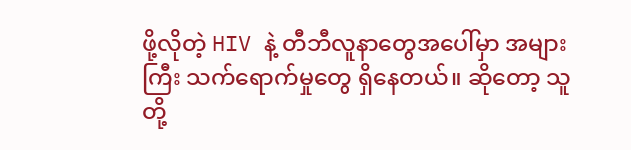ဖို့လိုတဲ့ HIV နဲ့ တီဘီလူနာတွေအပေါ်မှာ အများကြီး သက်ရောက်မှုတွေ ရှိနေတယ်။ ဆိုတော့ သူတို့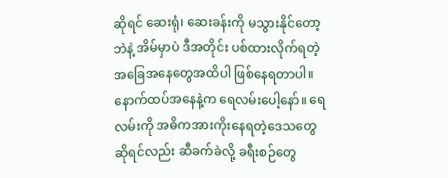ဆိုရင် ဆေးရုံ၊ ဆေးခန်းကို မသွားနိုင်တော့ဘဲနဲ့ အိမ်မှာပဲ ဒီအတိုင်း ပစ်ထားလိုက်ရတဲ့အခြေအနေတွေအထိပါ ဖြစ်နေရတာပါ။ နောက်ထပ်အနေနဲ့က ရေလမ်းပေါ့နော်။ ရေလမ်းကို အဓိကအားကိုးနေရတဲ့ဒေသတွေဆိုရင်လည်း ဆီခက်ခဲလို့ ခရီးစဉ်တွေ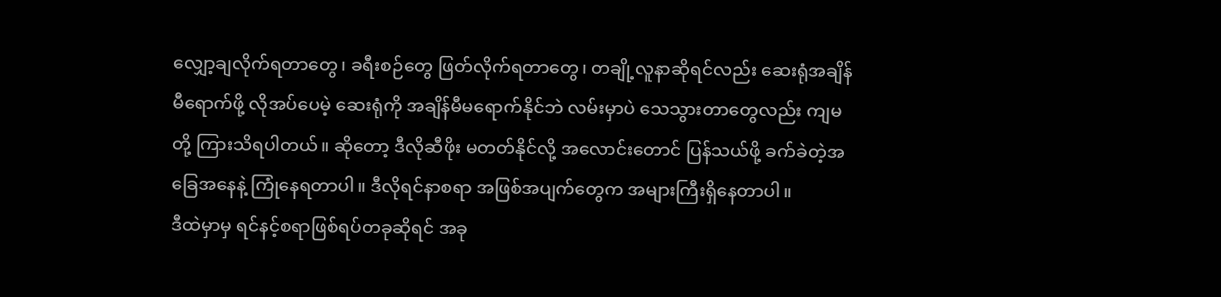လျှော့ချလိုက်ရတာတွေ၊ ခရီးစဉ်တွေ ဖြတ်လိုက်ရတာတွေ၊ တချို့လူနာဆိုရင်လည်း ဆေးရုံအချိန်မီရောက်ဖို့ လိုအပ်ပေမဲ့ ဆေးရုံကို အချိန်မီမရောက်နိုင်ဘဲ လမ်းမှာပဲ သေသွားတာတွေလည်း ကျမတို့ ကြားသိရပါတယ်။ ဆိုတော့ ဒီလိုဆီဖိုး မတတ်နိုင်လို့ အလောင်းတောင် ပြန်သယ်ဖို့ ခက်ခဲတဲ့အခြေအနေနဲ့ ကြုံနေရတာပါ။ ဒီလိုရင်နာစရာ အဖြစ်အပျက်တွေက အများကြီးရှိနေတာပါ။
ဒီထဲမှာမှ ရင်နင့်စရာဖြစ်ရပ်တခုဆိုရင် အခု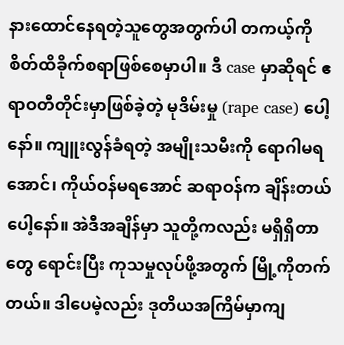နားထောင်နေရတဲ့သူတွေအတွက်ပါ တကယ့်ကို စိတ်ထိခိုက်စရာဖြစ်စေမှာပါ။ ဒီ case မှာဆိုရင် ဧရာဝတီတိုင်းမှာဖြစ်ခဲ့တဲ့ မုဒိမ်းမှု (rape case) ပေါ့နော်။ ကျူးလွန်ခံရတဲ့ အမျိုးသမီးကို ရောဂါမရအောင်၊ ကိုယ်ဝန်မရအောင် ဆရာဝန်က ချိန်းတယ်ပေါ့နော်။ အဲဒီအချိန်မှာ သူတို့ကလည်း မရှိရှိတာတွေ ရောင်းပြီး ကုသမှုလုပ်ဖို့အတွက် မြို့ကိုတက်တယ်။ ဒါပေမဲ့လည်း ဒုတိယအကြိမ်မှာကျ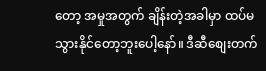တော့ အမှုအတွက် ချိန်းတဲ့အခါမှာ ထပ်မသွားနိုင်တော့ဘူးပေါ့နော်။ ဒီဆီစျေးတက်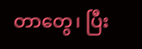တာတွေ၊ ပြီး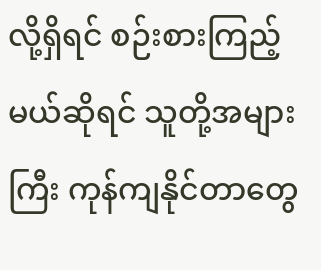လို့ရှိရင် စဉ်းစားကြည့်မယ်ဆိုရင် သူတို့အများကြီး ကုန်ကျနိုင်တာတွေ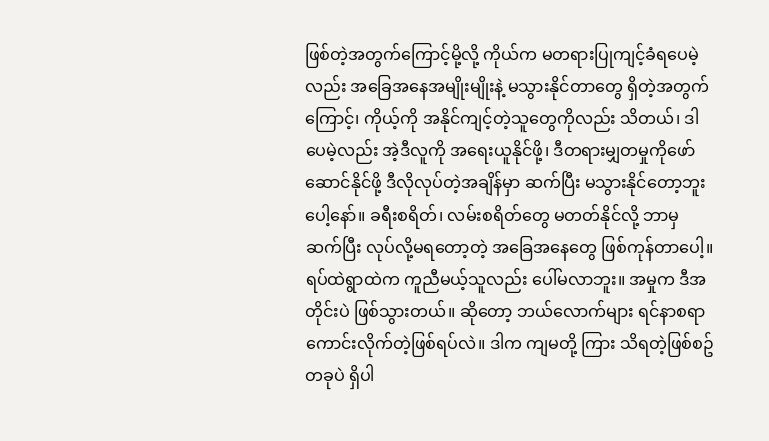ဖြစ်တဲ့အတွက်ကြောင့်မို့လို့ ကိုယ်က မတရားပြုကျင့်ခံရပေမဲ့လည်း အခြေအနေအမျိုးမျိုးနဲ့ မသွားနိုင်တာတွေ ရှိတဲ့အတွက်ကြောင့်၊ ကိုယ့်ကို အနိုင်ကျင့်တဲ့သူတွေကိုလည်း သိတယ်၊ ဒါပေမဲ့လည်း အဲ့ဒီလူကို အရေးယူနိုင်ဖို့၊ ဒီတရားမျှတမှုကိုဖော်ဆောင်နိုင်ဖို့ ဒီလိုလုပ်တဲ့အချိန်မှာ ဆက်ပြီး မသွားနိုင်တော့ဘူးပေါ့နော်။ ခရီးစရိတ်၊ လမ်းစရိတ်တွေ မတတ်နိုင်လို့ ဘာမှဆက်ပြီး လုပ်လို့မရတော့တဲ့ အခြေအနေတွေ ဖြစ်ကုန်တာပေါ့။ ရပ်ထဲရွာထဲက ကူညီမယ့်သူလည်း ပေါ်မလာဘူး။ အမှုက ဒီအတိုင်းပဲ ဖြစ်သွားတယ်။ ဆိုတော့ ဘယ်လောက်များ ရင်နာစရာကောင်းလိုက်တဲ့ဖြစ်ရပ်လဲ။ ဒါက ကျမတို့ ကြား သိရတဲ့ဖြစ်စဥ်တခုပဲ ရှိပါ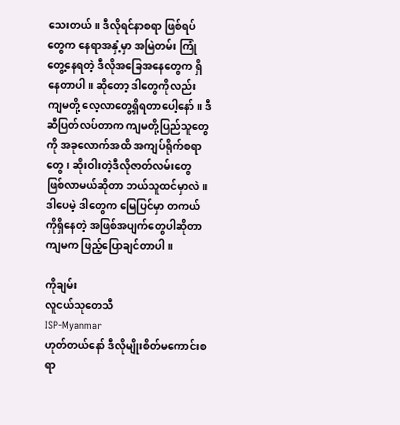သေးတယ်။ ဒီလိုရင်နာစရာ ဖြစ်ရပ်တွေက နေရာအနှံ့မှာ အမြဲတမ်း ကြုံတွေ့နေရတဲ့ ဒီလိုအခြေအနေတွေက ရှိနေတာပါ။ ဆိုတော့ ဒါတွေကိုလည်း ကျမတို့ လေ့လာတွေ့ရှိရတာပေါ့နော်။ ဒီဆီပြတ်လပ်တာက ကျမတို့ပြည်သူတွေကို အခုလောက်အထိ အကျပ်ရိုက်စရာတွေ၊ ဆိုးဝါးတဲ့ဒီလိုဇာတ်လမ်းတွေ ဖြစ်လာမယ်ဆိုတာ ဘယ်သူထင်မှာလဲ။ ဒါပေမဲ့ ဒါတွေက မြေပြင်မှာ တကယ်ကိုရှိနေတဲ့ အဖြစ်အပျက်တွေပါဆိုတာ ကျမက ဖြည့်ပြောချင်တာပါ။

ကိုချမ်း
လူငယ်သုတေသီ
ISP-Myanmar
ဟုတ်တယ်နော် ဒီလိုမျိုးစိတ်မကောင်းစရာ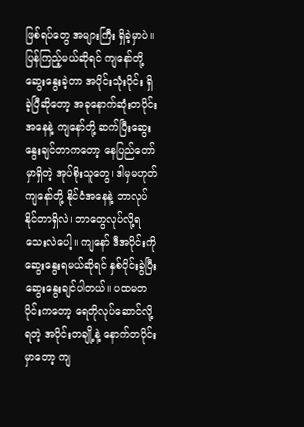ဖြစ်ရပ်တွေ အများကြီး ရှိခဲ့မှာပဲ။ ပြန်ကြည့်မယ်ဆိုရင် ကျနော်တို့ ဆွေးနွေးခဲ့တာ အပိုင်းသုံးပိုင်း ရှိခဲ့ပြီဆိုတော့ အခုနောက်ဆုံးတပိုင်းအနေနဲ့ ကျနော်တို့ ဆက်ပြီးဆွေးနွေးချင်တာကတော့ နေပြည်တော်မှာရှိတဲ့ အုပ်စိုးသူတွေ၊ ဒါမှမဟုတ် ကျနော်တို့ နိုင်ငံအနေနဲ့ ဘာလုပ်နိုင်တာရှိလဲ၊ ဘာတွေလုပ်လို့ရသေးလဲပေါ့။ ကျနော် ဒီအပိုင်းကို ဆွေးနွေးရမယ်ဆိုရင် နှစ်ပိုင်းခွဲပြီး ဆွေးနွေးချင်ပါတယ်။ ပထမတပိုင်းကတော့ ရေတိုလုပ်ဆောင်လို့ရတဲ့ အပိုင်းတချို့နဲ့ နောက်တပိုင်းမှာတော့ ကျ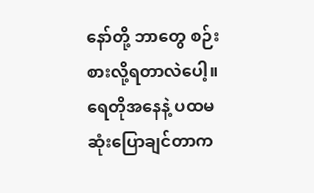နော်တို့ ဘာတွေ စဉ်းစားလို့ရတာလဲပေါ့။ ရေတိုအနေနဲ့ ပထမဆုံးပြောချင်တာက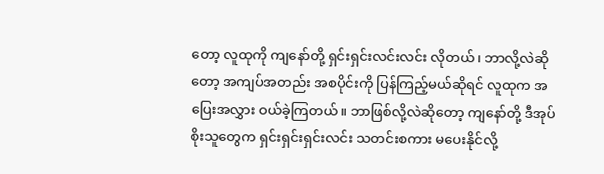တော့ လူထုကို ကျနော်တို့ ရှင်းရှင်းလင်းလင်း လိုတယ်၊ ဘာလို့လဲဆိုတော့ အကျပ်အတည်း အစပိုင်းကို ပြန်ကြည့်မယ်ဆိုရင် လူထုက အပြေးအလွှား ဝယ်ခဲ့ကြတယ်။ ဘာဖြစ်လို့လဲဆိုတော့ ကျနော်တို့ ဒီအုပ်စိုးသူတွေက ရှင်းရှင်းရှင်းလင်း သတင်းစကား မပေးနိုင်လို့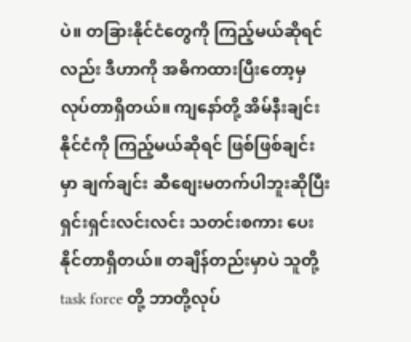ပဲ။ တခြားနိုင်ငံတွေကို ကြည့်မယ်ဆိုရင်လည်း ဒီဟာကို အဓိကထားပြီးတော့မှ လုပ်တာရှိတယ်။ ကျနော်တို့ အိမ်နီးချင်းနိုင်ငံကို ကြည့်မယ်ဆိုရင် ဖြစ်ဖြစ်ချင်းမှာ ချက်ချင်း ဆီစျေးမတက်ပါဘူးဆိုပြီး ရှင်းရှင်းလင်းလင်း သတင်းစကား ပေးနိုင်တာရှိတယ်။ တချိန်တည်းမှာပဲ သူတို့ task force တို့ ဘာတို့လုပ်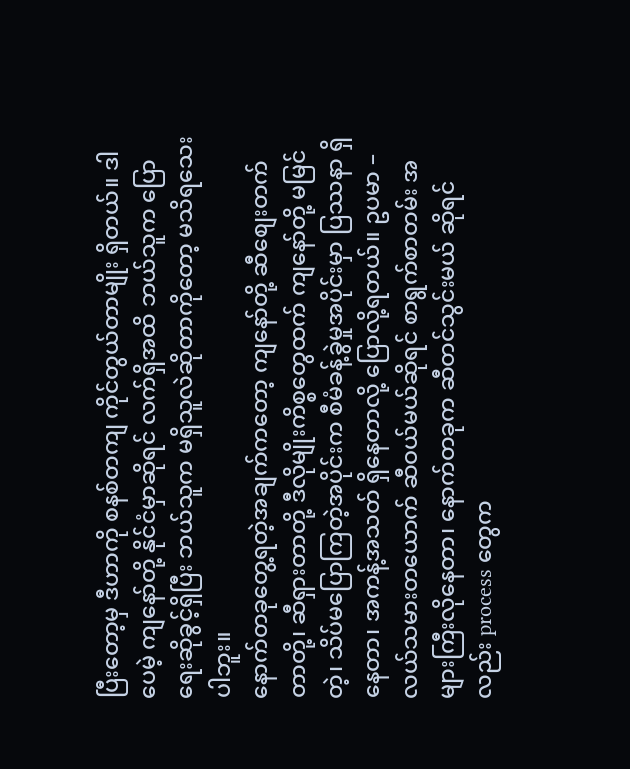ပြီးတော့မှ ဒီဟာကို စနစ်တကျ ကိုင်တွယ်တာမျိုး ရှိတယ်။ ဒါပေမဲ့ ကျနော်တို့ နိုင်ငံမှာဆိုရင် လက်ရှိအထိ ဘယ်သူက ပြောရေးဆိုခွင့်ရှိပြီး ဘယ်သူက မရှိသူလဲဆိုတာကိုတော့ မသိရသေးပါဘူး။
နောက်တခုတွေ့ရတဲ့အချက်ကတော့ ကျနော်တို့ ဆီစျေးတက်တာတို့၊ ဆီရှားတာတို့ ဒီလိုမျိုးကိစ္စတွေထက် ကျနော်တို့ မမြင်တဲ့၊ သိပ်မပြောကြတဲ့အပိုင်းက စီမံခန့်ခွဲမှုအပိုင်းမှာ ပြဿနာ ရှိနေတာ၊ အကန့်အသတ် ရှိနေတာလို့ ပြောလို့ရတယ်။ ဥပမာ – လယ်သမားတယောက် ဆီဝယ်မယ်ဆိုရင် စာရွက်စာတမ်း အများကြီးလိုနေတာ၊ နောက်တခုက ဆီတင်သွင်းမယ် ဆိုရင်လည်း process တွေက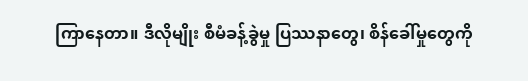ကြာနေတာ။ ဒီလိုမျိုး စီမံခန့်ခွဲမှု ပြဿနာတွေ၊ စိန်ခေါ်မှုတွေကို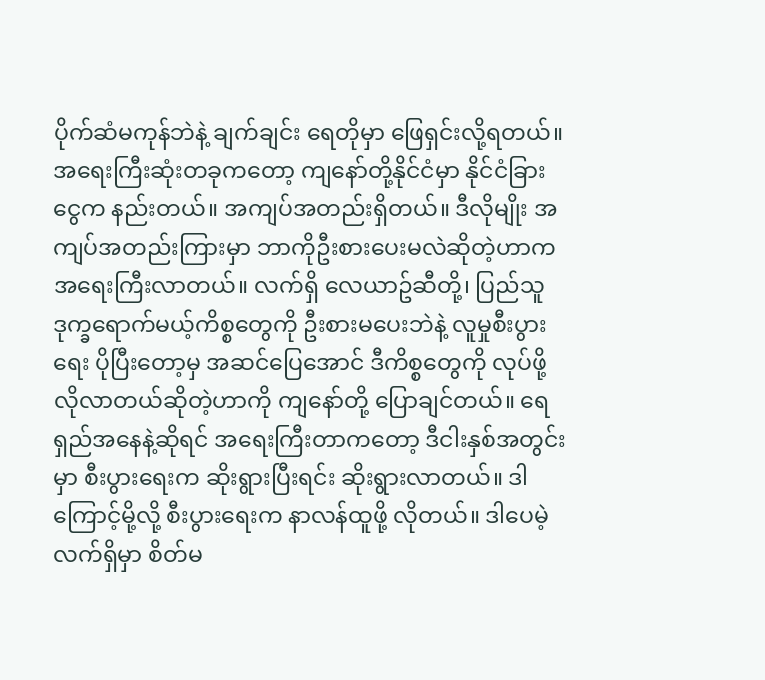ပိုက်ဆံမကုန်ဘဲနဲ့ ချက်ချင်း ရေတိုမှာ ဖြေရှင်းလို့ရတယ်။ အရေးကြီးဆုံးတခုကတော့ ကျနော်တို့နိုင်ငံမှာ နိုင်ငံခြားငွေက နည်းတယ်။ အကျပ်အတည်းရှိတယ်။ ဒီလိုမျိုး အကျပ်အတည်းကြားမှာ ဘာကိုဦးစားပေးမလဲဆိုတဲ့ဟာက အရေးကြီးလာတယ်။ လက်ရှိ လေယာဥ်ဆီတို့၊ ပြည်သူဒုက္ခရောက်မယ့်ကိစ္စတွေကို ဦးစားမပေးဘဲနဲ့ လူမှုစီးပွားရေး ပိုပြီးတော့မှ အဆင်ပြေအောင် ဒီကိစ္စတွေကို လုပ်ဖို့ လိုလာတယ်ဆိုတဲ့ဟာကို ကျနော်တို့ ပြောချင်တယ်။ ရေရှည်အနေနဲ့ဆိုရင် အရေးကြီးတာကတော့ ဒီငါးနှစ်အတွင်းမှာ စီးပွားရေးက ဆိုးရွားပြီးရင်း ဆိုးရွားလာတယ်။ ဒါကြောင့်မို့လို့ စီးပွားရေးက နာလန်ထူဖို့ လိုတယ်။ ဒါပေမဲ့ လက်ရှိမှာ စိတ်မ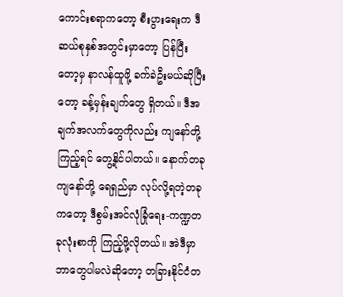ကောင်းစရာကတော့ စီးပွားရေးက ဒီဆယ်စုနှစ်အတွင်းမှာတော့ ပြန်ပြီးတော့မှ နာလန်ထူဖို့ ခက်ခဲဦးမယ်ဆိုပြီးတော့ ခန့်မှန်းချက်တွေ ရှိတယ်။ ဒီအချက်အလက်တွေကိုလည်း ကျနော်တို့ကြည့်ရင် တွေ့နိုင်ပါတယ်။ နောက်တခု ကျနော်တို့ ရေရှည်မှာ လုပ်လို့ရတဲ့တခုကတော့ ဒီစွမ်းအင်လုံခြုံရေး-ကဏ္ဍတခုလုံးစာကို ကြည့်ဖို့လိုတယ်။ အဲဒီမှာ ဘာတွေပါမလဲဆိုတော့ တခြားနိုင်ငံတ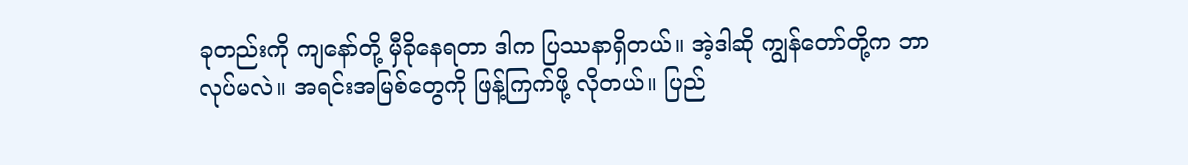ခုတည်းကို ကျနော်တို့ မှီခိုနေရတာ ဒါက ပြဿနာရှိတယ်။ အဲ့ဒါဆို ကျွန်တော်တို့က ဘာလုပ်မလဲ။ အရင်းအမြစ်တွေကို ဖြန့်ကြက်ဖို့ လိုတယ်။ ပြည်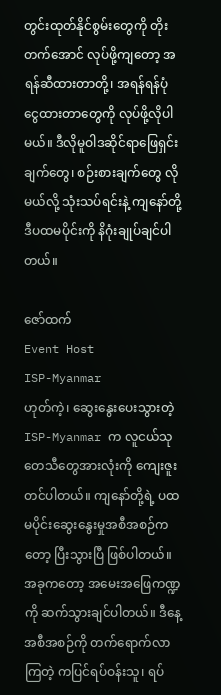တွင်းထုတ်နိုင်စွမ်းတွေကို တိုးတက်အောင် လုပ်ဖို့ကျတော့ အရန်ဆီထားတာတို့၊ အရန်ရန်ပုံငွေထားတာတွေကို လုပ်ဖို့လိုပါမယ်။ ဒီလိုမူဝါဒဆိုင်ရာဖြေရှင်းချက်တွေ၊ စဉ်းစားချက်တွေ လိုမယ်လို့ သုံးသပ်ရင်းနဲ့ ကျနော်တို့ ဒီပထမပိုင်းကို နိဂုံးချုပ်ချင်ပါတယ်။

ဇော်ထက်
Event Host
ISP-Myanmar
ဟုတ်ကဲ့၊ ဆွေးနွေးပေးသွားတဲ့ ISP-Myanmar က လူငယ်သုတေသီတွေအားလုံးကို ကျေးဇူးတင်ပါတယ်။ ကျနော်တို့ရဲ့ ပထမပိုင်းဆွေးနွေးမှုအစီအစဉ်ကတော့ ပြီးသွားပြီ ဖြစ်ပါတယ်။ အခုကတော့ အမေးအဖြေကဏ္ဍကို ဆက်သွားချင်ပါတယ်။ ဒီနေ့အစီအစဉ်ကို တက်ရောက်လာကြတဲ့ ကပြင်ရပ်ဝန်းသူ၊ ရပ်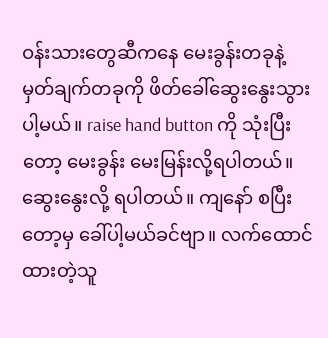ဝန်းသားတွေဆီကနေ မေးခွန်းတခုနဲ့ မှတ်ချက်တခုကို ဖိတ်ခေါ်ဆွေးနွေးသွားပါ့မယ်။ raise hand button ကို သုံးပြီးတော့ မေးခွန်း မေးမြန်းလို့ရပါတယ်။ ဆွေးနွေးလို့ ရပါတယ်။ ကျနော် စပြီးတော့မှ ခေါ်ပါ့မယ်ခင်ဗျာ။ လက်ထောင်ထားတဲ့သူ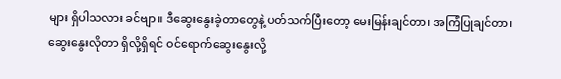များ ရှိပါသလား ခင်ဗျာ။ ဒီဆွေးနွေးခဲ့တာတွေနဲ့ ပတ်သက်ပြီးတော့ မေးမြန်းချင်တာ၊ အကြံပြုချင်တာ၊ ဆွေးနွေးလိုတာ ရှိလို့ရှိရင် ဝင်ရောက်ဆွေးနွေးလို့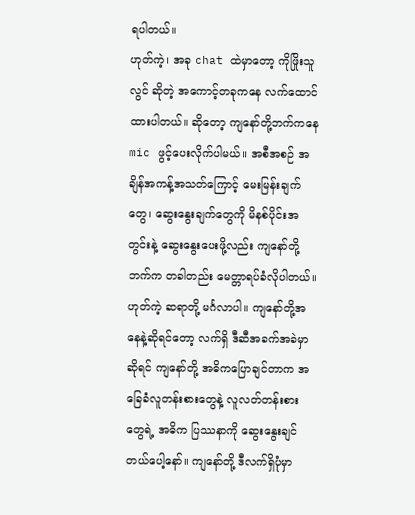ရပါတယ်။
ဟုတ်ကဲ့၊ အခု chat ထဲမှာတော့ ကိုဖြိုးသူလွင် ဆိုတဲ့ အကောင့်တခုကနေ လက်ထောင်ထားပါတယ်။ ဆိုတော့ ကျနော်တို့ဘက်ကနေ mic ဖွင့်ပေးလိုက်ပါမယ်။ အစီအစဉ် အချိန်အကန့်အသတ်ကြောင့် မေးမြန်းချက်တွေ၊ ဆွေးနွေးချက်တွေကို မိနစ်ပိုင်းအတွင်းနဲ့ ဆွေးနွေးပေးဖို့လည်း ကျနော်တို့ဘက်က တခါတည်း မေတ္တာရပ်ခံလိုပါတယ်။
ဟုတ်ကဲ့ ဆရာတို့ မင်္ဂလာပါ။ ကျနော်တို့အနေနဲ့ဆိုရင်တော့ လက်ရှိ ဒီဆီအခက်အခဲမှာဆိုရင် ကျနော်တို့ အဓိကပြောချင်တာက အခြေခံလူတန်းစားတွေနဲ့ လူလတ်တန်းစားတွေရဲ့ အဓိက ပြဿနာကို ဆွေးနွေးချင်တယ်ပေါ့နော်။ ကျနော်တို့ ဒီလက်ရှိပုံမှာ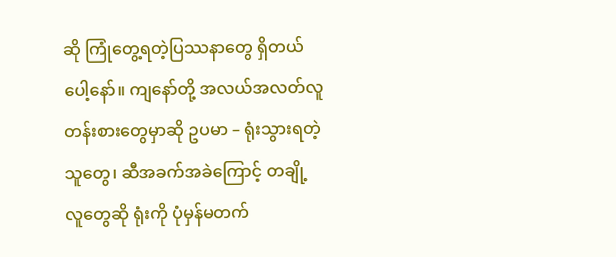ဆို ကြုံတွေ့ရတဲ့ပြဿနာတွေ ရှိတယ်ပေါ့နော်။ ကျနော်တို့ အလယ်အလတ်လူတန်းစားတွေမှာဆို ဥပမာ – ရုံးသွားရတဲ့သူတွေ၊ ဆီအခက်အခဲကြောင့် တချို့လူတွေဆို ရုံးကို ပုံမှန်မတက်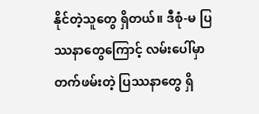နိုင်တဲ့သူတွေ ရှိတယ်။ ဒီစုံ-မ ပြဿနာတွေကြောင့် လမ်းပေါ်မှာ တက်ဖမ်းတဲ့ ပြဿနာတွေ ရှိ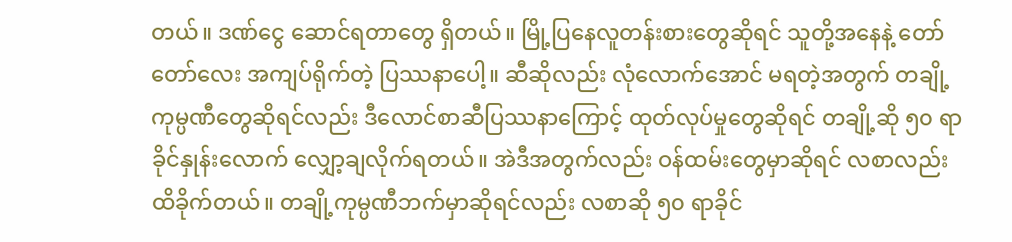တယ်။ ဒဏ်ငွေ ဆောင်ရတာတွေ ရှိတယ်။ မြို့ပြနေလူတန်းစားတွေဆိုရင် သူတို့အနေနဲ့ တော်တော်လေး အကျပ်ရိုက်တဲ့ ပြဿနာပေါ့။ ဆီဆိုလည်း လုံလောက်အောင် မရတဲ့အတွက် တချို့ကုမ္ပဏီတွေဆိုရင်လည်း ဒီလောင်စာဆီပြဿနာကြောင့် ထုတ်လုပ်မှုတွေဆိုရင် တချို့ဆို ၅၀ ရာခိုင်နှုန်းလောက် လျှော့ချလိုက်ရတယ်။ အဲဒီအတွက်လည်း ဝန်ထမ်းတွေမှာဆိုရင် လစာလည်း ထိခိုက်တယ်။ တချို့ကုမ္ပဏီဘက်မှာဆိုရင်လည်း လစာဆို ၅၀ ရာခိုင်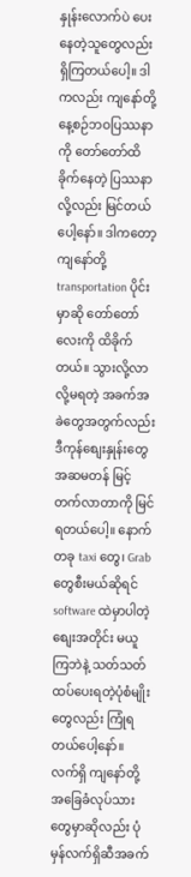နှုန်းလောက်ပဲ ပေးနေတဲ့သူတွေလည်း ရှိကြတယ်ပေါ့။ ဒါကလည်း ကျနော်တို့ နေ့စဉ်ဘဝပြဿနာကို တော်တော်ထိခိုက်နေတဲ့ ပြဿနာလို့လည်း မြင်တယ်ပေါ့နော်။ ဒါကတော့ ကျနော်တို့ transportation ပိုင်းမှာဆို တော်တော်လေးကို ထိခိုက်တယ်။ သွားလို့လာလို့မရတဲ့ အခက်အခဲတွေအတွက်လည်း ဒီကုန်စျေးနှုန်းတွေ အဆမတန် မြင့်တက်လာတာကို မြင်ရတယ်ပေါ့။ နောက်တခု taxi တွေ၊ Grab တွေစီးမယ်ဆိုရင် software ထဲမှာပါတဲ့ စျေးအတိုင်း မယူကြဘဲနဲ့ သတ်သတ် ထပ်ပေးရတဲ့ပုံစံမျိုးတွေလည်း ကြုံရတယ်ပေါ့နော်။ လက်ရှိ ကျနော်တို့ အခြေခံလုပ်သားတွေမှာဆိုလည်း ပုံမှန်လက်ရှိဆီအခက်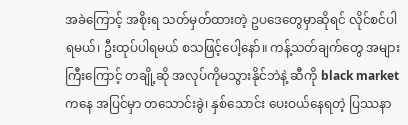အခဲကြောင့် အစိုးရ သတ်မှတ်ထားတဲ့ ဥပဒေတွေမှာဆိုရင် လိုင်စင်ပါရမယ်၊ ဦးထုပ်ပါရမယ် စသဖြင့်ပေါ့နော်။ ကန့်သတ်ချက်တွေ အများကြီးကြောင့် တချို့ဆို အလုပ်ကိုမသွားနိုင်ဘဲနဲ့ ဆီကို black market ကနေ အပြင်မှာ တသောင်းခွဲ၊ နှစ်သောင်း ပေးဝယ်နေရတဲ့ ပြဿနာ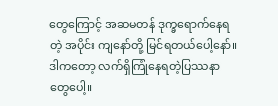တွေကြောင့် အဆမတန် ဒုက္ခရောက်နေရတဲ့ အပိုင်း ကျနော်တို့ မြင်ရတယ်ပေါ့နော်။ ဒါကတော့ လက်ရှိကြုံနေရတဲ့ပြဿနာတွေပေါ့။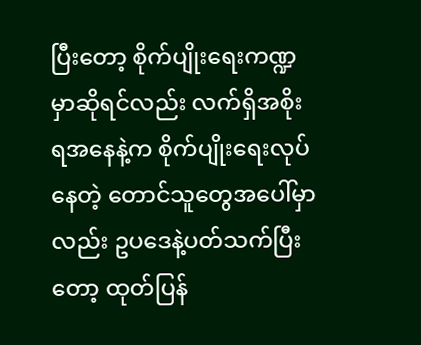ပြီးတော့ စိုက်ပျိုးရေးကဏ္ဍမှာဆိုရင်လည်း လက်ရှိအစိုးရအနေနဲ့က စိုက်ပျိုးရေးလုပ်နေတဲ့ တောင်သူတွေအပေါ်မှာလည်း ဥပဒေနဲ့ပတ်သက်ပြီးတော့ ထုတ်ပြန်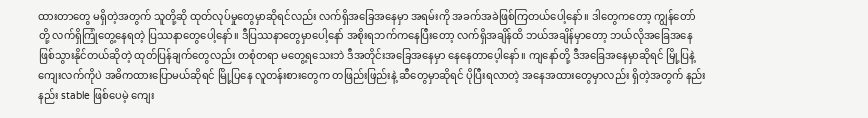ထားတာတွေ မရှိတဲ့အတွက် သူတို့ဆို ထုတ်လုပ်မှုတွေမှာဆိုရင်လည်း လက်ရှိအခြေအနေမှာ အရမ်းကို အခက်အခဲဖြစ်ကြတယ်ပေါ့နော်။ ဒါတွေကတော့ ကျွန်တော်တို့ လက်ရှိကြုံတွေ့နေရတဲ့ ပြဿနာတွေပေါ့နော်။ ဒီပြဿနာတွေမှာပေါ့နော် အစိုးရဘက်ကနေပြီးတော့ လက်ရှိအချိန်ထိ ဘယ်အချိန်မှာတော့ ဘယ်လိုအခြေအနေဖြစ်သွားနိုင်တယ်ဆိုတဲ့ ထုတ်ပြန်ချက်တွေလည်း တစုံတရာ မတွေ့ရသေးဘဲ ဒီအတိုင်းအခြေအနေမှာ နေနေတာပေ့ါနော်။ ကျနော်တို့ ဒီအခြေအနေမှာဆိုရင် မြို့ပြနဲ့ ကျေးလက်ကိုပဲ အဓိကထားပြောမယ်ဆိုရင် မြို့ပြနေ လူတန်းစားတွေက တဖြည်းဖြည်းနဲ့ ဆီတွေမှာဆိုရင် ပိုပြီးရလာတဲ့ အနေအထားတွေမှာလည်း ရှိတဲ့အတွက် နည်းနည်း stable ဖြစ်ပေမဲ့ ကျေး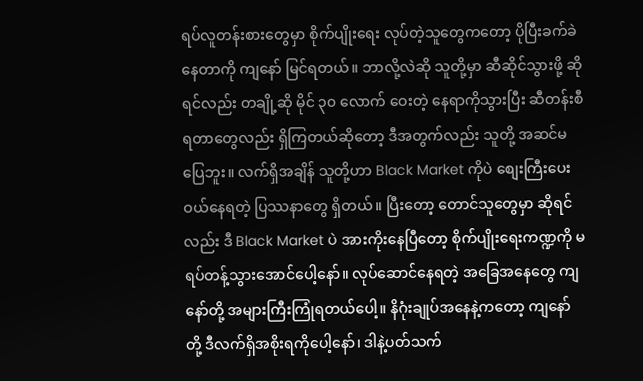ရပ်လူတန်းစားတွေမှာ စိုက်ပျိုးရေး လုပ်တဲ့သူတွေကတော့ ပိုပြီးခက်ခဲနေတာကို ကျနော် မြင်ရတယ်။ ဘာလို့လဲဆို သူတို့မှာ ဆီဆိုင်သွားဖို့ ဆိုရင်လည်း တချို့ဆို မိုင် ၃၀ လောက် ဝေးတဲ့ နေရာကိုသွားပြီး ဆီတန်းစီရတာတွေလည်း ရှိကြတယ်ဆိုတော့ ဒီအတွက်လည်း သူတို့ အဆင်မပြေဘူး။ လက်ရှိအချိန် သူတို့ဟာ Black Market ကိုပဲ စျေးကြီးပေးဝယ်နေရတဲ့ ပြဿနာတွေ ရှိတယ်။ ပြီးတော့ တောင်သူတွေမှာ ဆိုရင်လည်း ဒီ Black Market ပဲ အားကိုးနေပြီတော့ စိုက်ပျိုးရေးကဏ္ဍကို မရပ်တန့်သွားအောင်ပေါ့နော်။ လုပ်ဆောင်နေရတဲ့ အခြေအနေတွေ ကျနော်တို့ အများကြီးကြုံရတယ်ပေါ့။ နိဂုံးချုပ်အနေနဲ့ကတော့ ကျနော်တို့ ဒီလက်ရှိအစိုးရကိုပေါ့နော်၊ ဒါနဲ့ပတ်သက်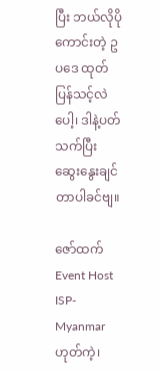ပြီး ဘယ်လိုပိုကောင်းတဲ့ ဥပဒေ ထုတ်ပြန်သင့်လဲပေါ့၊ ဒါနဲ့ပတ်သက်ပြီး ဆွေးနွေးချင်တာပါခင်ဗျ။

ဇော်ထက်
Event Host
ISP-Myanmar
ဟုတ်ကဲ့၊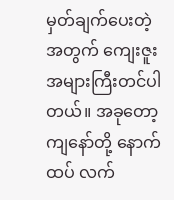မှတ်ချက်ပေးတဲ့အတွက် ကျေးဇူးအများကြီးတင်ပါတယ်။ အခုတော့ ကျနော်တို့ နောက်ထပ် လက်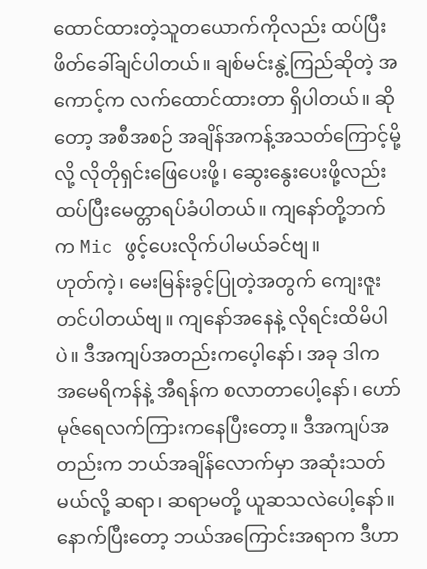ထောင်ထားတဲ့သူတယောက်ကိုလည်း ထပ်ပြီးဖိတ်ခေါ်ချင်ပါတယ်။ ချစ်မင်းနွဲ့ကြည်ဆိုတဲ့ အကောင့်က လက်ထောင်ထားတာ ရှိပါတယ်။ ဆိုတော့ အစီအစဉ် အချိန်အကန့်အသတ်ကြောင့်မို့လို့ လိုတိုရှင်းဖြေပေးဖို့၊ ဆွေးနွေးပေးဖို့လည်း ထပ်ပြီးမေတ္တာရပ်ခံပါတယ်။ ကျနော်တို့ဘက်က Mic ဖွင့်ပေးလိုက်ပါမယ်ခင်ဗျ။
ဟုတ်ကဲ့၊ မေးမြန်းခွင့်ပြုတဲ့အတွက် ကျေးဇူးတင်ပါတယ်ဗျ။ ကျနော်အနေနဲ့ လိုရင်းထိမိပါပဲ။ ဒီအကျပ်အတည်းကပေ့ါနော်၊ အခု ဒါက အမေရိကန်နဲ့ အီရန်က စလာတာပေါ့နော်၊ ဟော်မုဇ်ရေလက်ကြားကနေပြီးတော့။ ဒီအကျပ်အတည်းက ဘယ်အချိန်လောက်မှာ အဆုံးသတ်မယ်လို့ ဆရာ၊ ဆရာမတို့ ယူဆသလဲပေါ့နော်။ နောက်ပြီးတော့ ဘယ်အကြောင်းအရာက ဒီဟာ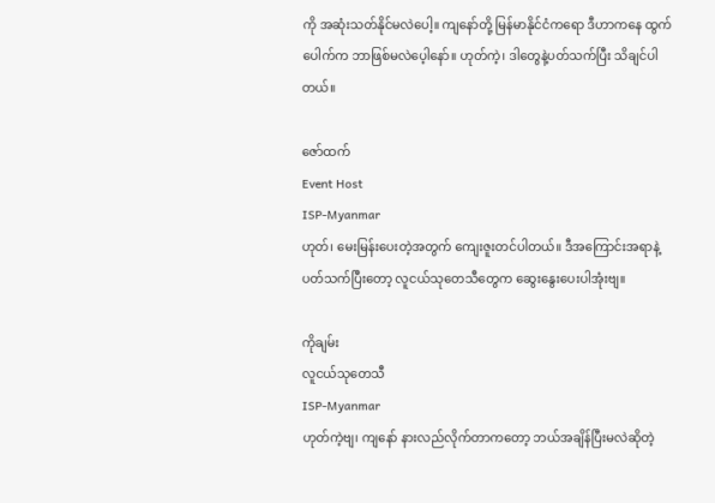ကို အဆုံးသတ်နိုင်မလဲပေါ့။ ကျနော်တို့ မြန်မာနိုင်ငံကရော ဒီဟာကနေ ထွက်ပေါက်က ဘာဖြစ်မလဲပေ့ါနော်။ ဟုတ်ကဲ့၊ ဒါတွေနဲ့ပတ်သက်ပြီး သိချင်ပါတယ်။

ဇော်ထက်
Event Host
ISP-Myanmar
ဟုတ်၊ မေးမြန်းပေးတဲ့အတွက် ကျေးဇူးတင်ပါတယ်။ ဒီအကြောင်းအရာနဲ့ ပတ်သက်ပြီးတော့ လူငယ်သုတေသီတွေက ဆွေးနွေးပေးပါအုံးဗျ။

ကိုချမ်း
လူငယ်သုတေသီ
ISP-Myanmar
ဟုတ်ကဲ့ဗျ၊ ကျနော် နားလည်လိုက်တာကတော့ ဘယ်အချိန်ပြီးမလဲဆိုတဲ့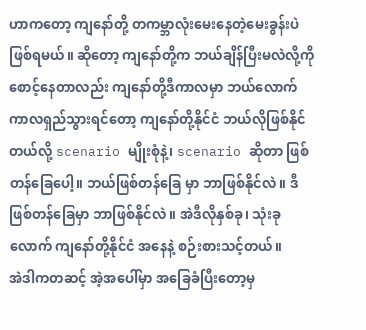ဟာကတော့ ကျနော်တို့ တကမ္ဘာလုံးမေးနေတဲ့မေးခွန်းပဲ ဖြစ်ရမယ်။ ဆိုတော့ ကျနော်တို့က ဘယ်ချိန်ပြီးမလဲလို့ကို စောင့်နေတာလည်း ကျနော်တို့ဒီကာလမှာ ဘယ်လောက်ကာလရှည်သွားရင်တော့ ကျနော်တို့နိုင်ငံ ဘယ်လိုဖြစ်နိုင်တယ်လို့ scenario မျိုးစုံနဲ့၊ scenario ဆိုတာ ဖြစ်တန်ခြေပေါ့။ ဘယ်ဖြစ်တန်ခြေ မှာ ဘာဖြစ်နိုင်လဲ။ ဒီဖြစ်တန်ခြေမှာ ဘာဖြစ်နိုင်လဲ။ အဲဒီလိုနှစ်ခု၊ သုံးခုလောက် ကျနော်တို့နိုင်ငံ အနေနဲ့ စဉ်းစားသင့်တယ်။
အဲဒါကတဆင့် အဲ့အပေါ်မှာ အခြေခံပြီးတော့မှ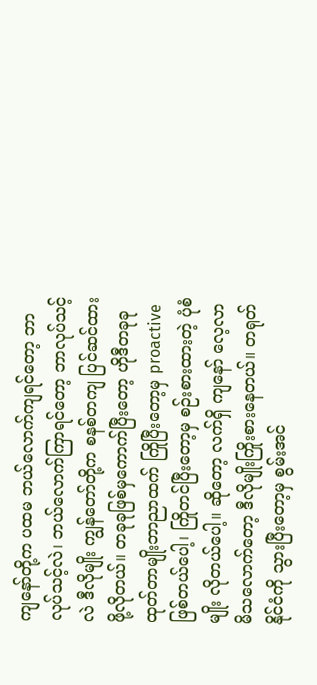ကျနော်တို့က ပထမ ဘယ်လောက်ကျရင်တော့ ဘာလုပ်သင့်လဲ၊ ဘယ်လောက်ကြာရင်တော့ ဘာလုပ်သင့်လဲ ဒီလိုမျိုး ကျွန်တော်တို့က စနစ်တကျ ပြင်ဆင်ထားဖို့လိုတယ်။ တခုခုဖြစ်မှကောက်ပြီးတော့ ဟိုဒီတခုခုထုတ်တာမျိုးဘာညာထက် ကြိုပြီးတော့မှ proactive ဖြစ်တယ်ပေါ့၊ ကြိုတင်ပြီးတော့မှ စဉ်းစားထားတဲ့ ပုံစံမျိုး လိုတယ်ပေါ့။ ဆိုတော့ လက်ရှိ ကျနော် လေ့လာမိသလောက်တော့ ဒီလိုမျိုးကြိုးစားနေတယ်။ တရုတ်နိုင်ငံကို သွားပြီးတော့မှ စွမ်းအင်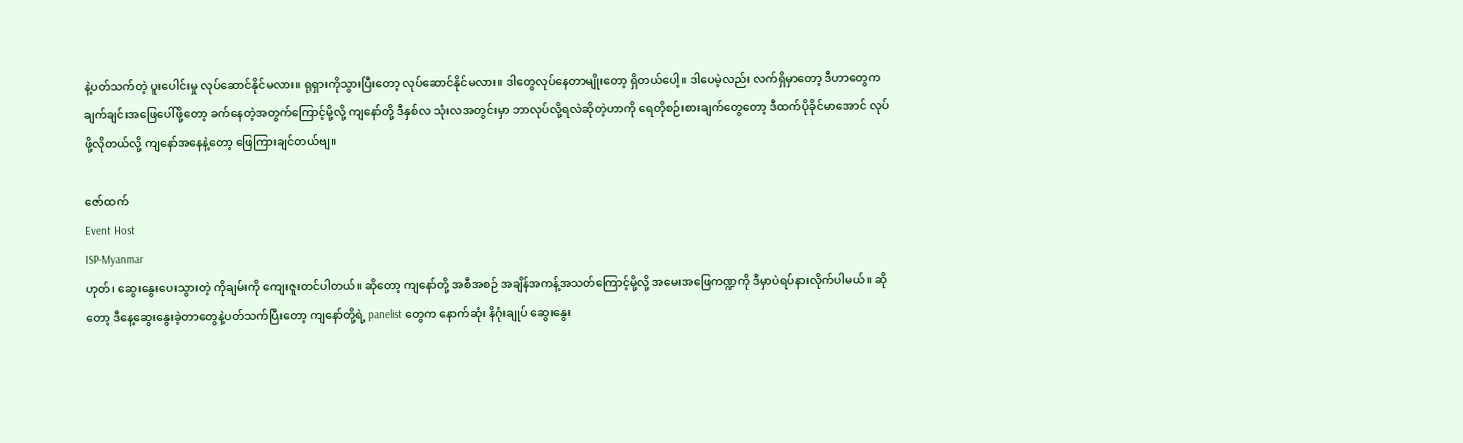နဲ့ပတ်သက်တဲ့ ပူးပေါင်းမှု လုပ်ဆောင်နိုင်မလား။ ရုရှားကိုသွားပြီးတော့ လုပ်ဆောင်နိုင်မလား။ ဒါတွေလုပ်နေတာမျိုးတော့ ရှိတယ်ပေါ့။ ဒါပေမဲ့လည်း လက်ရှိမှာတော့ ဒီဟာတွေက ချက်ချင်းအဖြေပေါ်ဖို့တော့ ခက်နေတဲ့အတွက်ကြောင့်မို့လို့ ကျနော်တို့ ဒီနှစ်လ သုံးလအတွင်းမှာ ဘာလုပ်လို့ရလဲဆိုတဲ့ဟာကို ရေတိုစဉ်းစားချက်တွေတော့ ဒီထက်ပိုခိုင်မာအောင် လုပ်ဖို့လိုတယ်လို့ ကျနော်အနေနဲ့တော့ ဖြေကြားချင်တယ်ဗျ။

ဇော်ထက်
Event Host
ISP-Myanmar
ဟုတ်၊ ဆွေးနွေးပေးသွားတဲ့ ကိုချမ်းကို ကျေးဇူးတင်ပါတယ်။ ဆိုတော့ ကျနော်တို့ အစီအစဉ် အချိန်အကန့်အသတ်ကြောင့်မို့လို့ အမေးအဖြေကဏ္ဍကို ဒီမှာပဲရပ်နားလိုက်ပါမယ်။ ဆိုတော့ ဒီနေ့ဆွေးနွေးခဲ့တာတွေနဲ့ပတ်သက်ပြီးတော့ ကျနော်တို့ရဲ့ panelist တွေက နောက်ဆုံး နိဂုံးချုပ် ဆွေးနွေး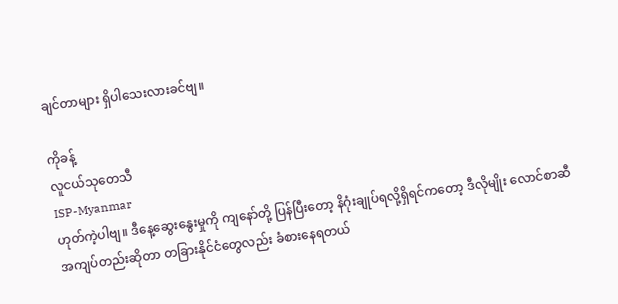ချင်တာများ ရှိပါသေးလားခင်ဗျ။

ကိုခန့်
လူငယ်သုတေသီ
ISP-Myanmar
ဟုတ်ကဲ့ပါဗျ။ ဒီနေ့ဆွေးနွေးမှုကို ကျနော်တို့ ပြန်ပြီးတော့ နိဂုံးချုပ်ရလို့ရှိရင်ကတော့ ဒီလိုမျိုး လောင်စာဆီအကျပ်တည်းဆိုတာ တခြားနိုင်ငံတွေလည်း ခံစားနေရတယ်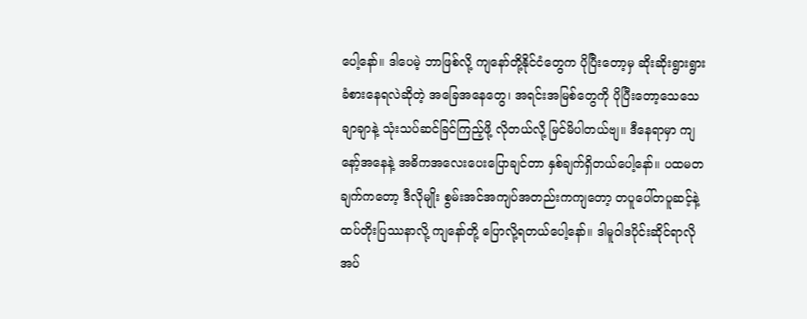ပေါ့နော်။ ဒါပေမဲ့ ဘာဖြစ်လို့ ကျနော်တို့နိုင်ငံတွေက ပိုပြီးတော့မှ ဆိုးဆိုးရွားရွား ခံစားနေရလဲဆိုတဲ့ အခြေအနေတွေ၊ အရင်းအမြစ်တွေကို ပိုပြီးတော့သေသေချာချာနဲ့ သုံးသပ်ဆင်ခြင်ကြည့်ဖို့ လိုတယ်လို့ မြင်မိပါတယ်ဗျ။ ဒီနေရာမှာ ကျနော့်အနေနဲ့ အဓိကအလေးပေးပြောချင်တာ နှစ်ချက်ရှိတယ်ပေါ့နော်။ ပထမတချက်ကတော့ ဒီလိုမျိုး စွမ်းအင်အကျပ်အတည်းကကျတော့ တပူပေါ်တပူဆင့်နဲ့ ထပ်တိုးပြဿနာလို့ ကျနော်တို့ ပြောလို့ရတယ်ပေါ့နော်။ ဒါမူဝါဒပိုင်းဆိုင်ရာလိုအပ်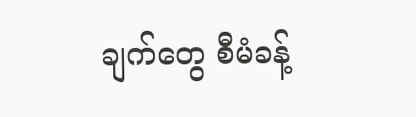ချက်တွေ စီမံခန့်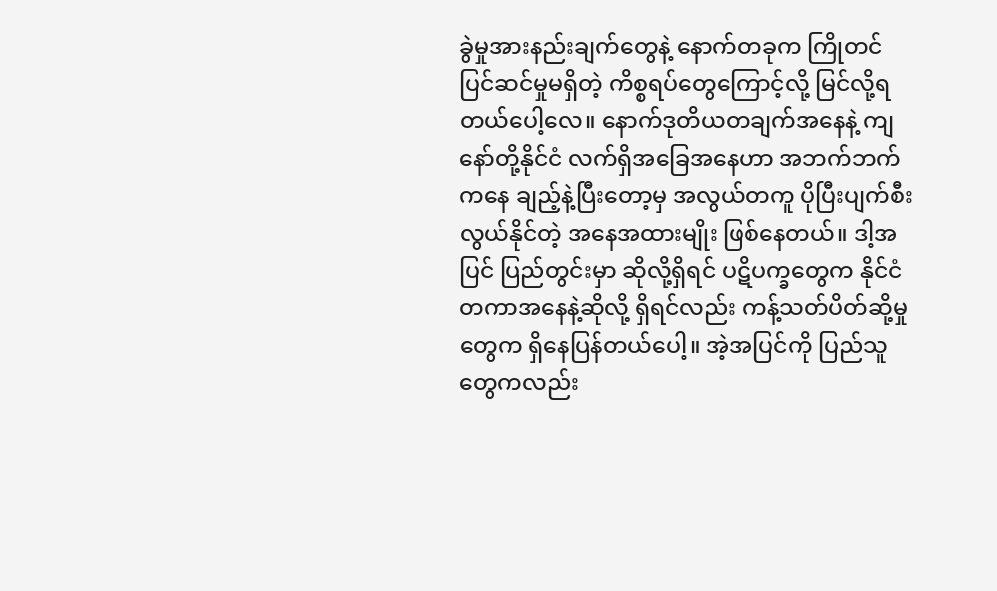ခွဲမှုအားနည်းချက်တွေနဲ့ နောက်တခုက ကြိုတင်ပြင်ဆင်မှုမရှိတဲ့ ကိစ္စရပ်တွေကြောင့်လို့ မြင်လို့ရတယ်ပေါ့လေ။ နောက်ဒုတိယတချက်အနေနဲ့ ကျနော်တို့နိုင်ငံ လက်ရှိအခြေအနေဟာ အဘက်ဘက်ကနေ ချည့်နဲ့ပြီးတော့မှ အလွယ်တကူ ပိုပြီးပျက်စီးလွယ်နိုင်တဲ့ အနေအထားမျိုး ဖြစ်နေတယ်။ ဒါ့အပြင် ပြည်တွင်းမှာ ဆိုလို့ရှိရင် ပဋိပက္ခတွေက နိုင်ငံတကာအနေနဲ့ဆိုလို့ ရှိရင်လည်း ကန့်သတ်ပိတ်ဆို့မှုတွေက ရှိနေပြန်တယ်ပေါ့။ အဲ့အပြင်ကို ပြည်သူတွေကလည်း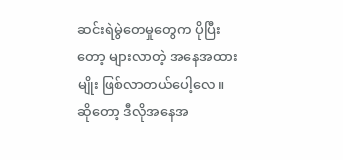ဆင်းရဲမွဲတေမှုတွေက ပိုပြီးတော့ များလာတဲ့ အနေအထားမျိုး ဖြစ်လာတယ်ပေါ့လေ။ ဆိုတော့ ဒီလိုအနေအ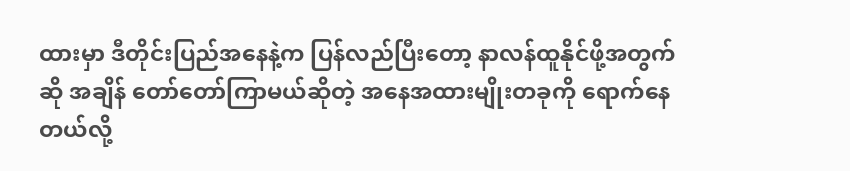ထားမှာ ဒီတိုင်းပြည်အနေနဲ့က ပြန်လည်ပြီးတော့ နာလန်ထူနိုင်ဖို့အတွက်ဆို အချိန် တော်တော်ကြာမယ်ဆိုတဲ့ အနေအထားမျိုးတခုကို ရောက်နေတယ်လို့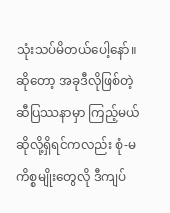သုံးသပ်မိတယ်ပေါ့နော်။ ဆိုတော့ အခုဒီလိုဖြစ်တဲ့ ဆီပြဿနာမှာ ကြည့်မယ်ဆိုလို့ရှိရင်ကလည်း စုံ-မကိစ္စမျိုးတွေလို ဒီကျပ်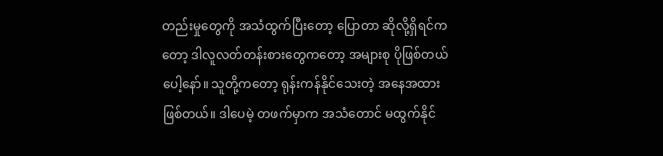တည်းမှုတွေကို အသံထွက်ပြီးတော့ ပြောတာ ဆိုလို့ရှိရင်ကတော့ ဒါလူလတ်တန်းစားတွေကတော့ အများစု ပိုဖြစ်တယ်ပေါ့နော်။ သူတို့ကတော့ ရုန်းကန်နိုင်သေးတဲ့ အနေအထားဖြစ်တယ်။ ဒါပေမဲ့ တဖက်မှာက အသံတောင် မထွက်နိုင်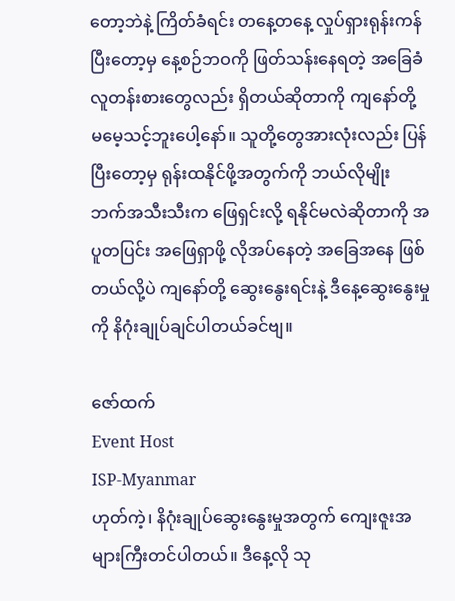တော့ဘဲနဲ့ ကြိတ်ခံရင်း တနေ့တနေ့ လှုပ်ရှားရုန်းကန်ပြီးတော့မှ နေ့စဉ်ဘဝကို ဖြတ်သန်းနေရတဲ့ အခြေခံလူတန်းစားတွေလည်း ရှိတယ်ဆိုတာကို ကျနော်တို့ မမေ့သင့်ဘူးပေါ့နော်။ သူတို့တွေအားလုံးလည်း ပြန်ပြီးတော့မှ ရုန်းထနိုင်ဖို့အတွက်ကို ဘယ်လိုမျိုး ဘက်အသီးသီးက ဖြေရှင်းလို့ ရနိုင်မလဲဆိုတာကို အပူတပြင်း အဖြေရှာဖို့ လိုအပ်နေတဲ့ အခြေအနေ ဖြစ်တယ်လို့ပဲ ကျနော်တို့ ဆွေးနွေးရင်းနဲ့ ဒီနေ့ဆွေးနွေးမှုကို နိဂုံးချုပ်ချင်ပါတယ်ခင်ဗျ။

ဇော်ထက်
Event Host
ISP-Myanmar
ဟုတ်ကဲ့၊ နိဂုံးချုပ်ဆွေးနွေးမှုအတွက် ကျေးဇူးအများကြီးတင်ပါတယ်။ ဒီနေ့လို သု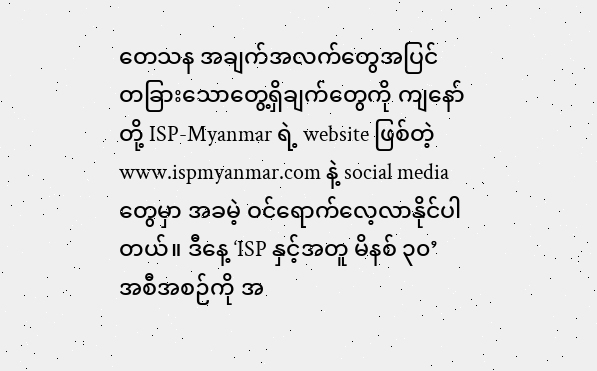တေသန အချက်အလက်တွေအပြင် တခြားသောတွေ့ရှိချက်တွေကို ကျနော်တို့ ISP-Myanmar ရဲ့ website ဖြစ်တဲ့ www.ispmyanmar.com နဲ့ social media တွေမှာ အခမဲ့ ဝင်ရောက်လေ့လာနိုင်ပါတယ်။ ဒီနေ့ ‘ISP နှင့်အတူ မိနစ် ၃၀’ အစီအစဉ်ကို အ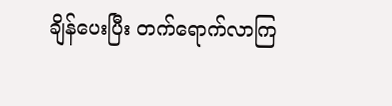ချိန်ပေးပြီး တက်ရောက်လာကြ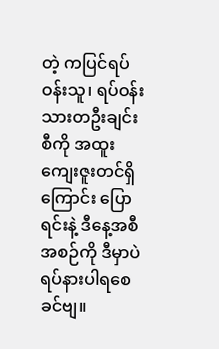တဲ့ ကပြင်ရပ်ဝန်းသူ၊ ရပ်ဝန်းသားတဦးချင်းစီကို အထူးကျေးဇူးတင်ရှိကြောင်း ပြောရင်းနဲ့ ဒီနေ့အစီအစဉ်ကို ဒီမှာပဲ ရပ်နားပါရစေခင်ဗျ။